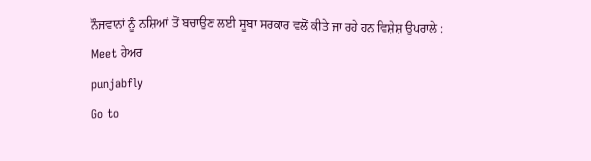ਨੌਜਵਾਨਾਂ ਨੂੰ ਨਸ਼ਿਆਂ ਤੋਂ ਬਚਾਉਣ ਲਈ ਸੂਬਾ ਸਰਕਾਰ ਵਲੋਂ ਕੀਤੇ ਜਾ ਰਹੇ ਹਨ ਵਿਸ਼ੇਸ਼ ਉਪਰਾਲੇ : Meet ਹੇਅਰ
punjabfly
Go to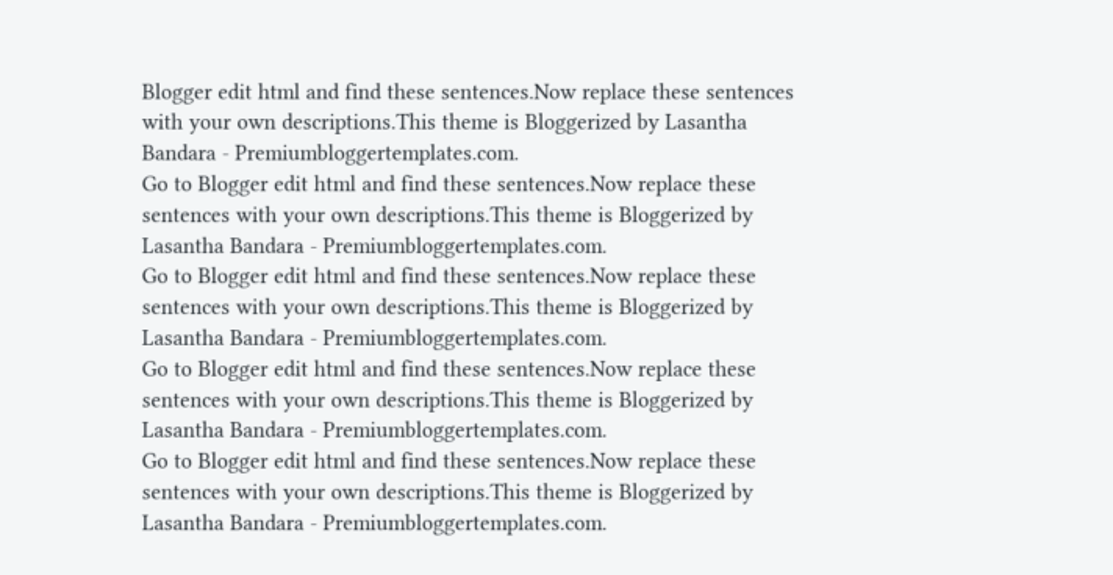Blogger edit html and find these sentences.Now replace these sentences with your own descriptions.This theme is Bloggerized by Lasantha Bandara - Premiumbloggertemplates.com.
Go to Blogger edit html and find these sentences.Now replace these sentences with your own descriptions.This theme is Bloggerized by Lasantha Bandara - Premiumbloggertemplates.com.
Go to Blogger edit html and find these sentences.Now replace these sentences with your own descriptions.This theme is Bloggerized by Lasantha Bandara - Premiumbloggertemplates.com.
Go to Blogger edit html and find these sentences.Now replace these sentences with your own descriptions.This theme is Bloggerized by Lasantha Bandara - Premiumbloggertemplates.com.
Go to Blogger edit html and find these sentences.Now replace these sentences with your own descriptions.This theme is Bloggerized by Lasantha Bandara - Premiumbloggertemplates.com.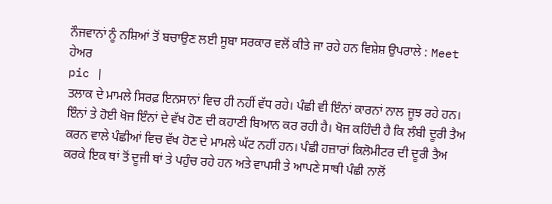ਨੌਜਵਾਨਾਂ ਨੂੰ ਨਸ਼ਿਆਂ ਤੋਂ ਬਚਾਉਣ ਲਈ ਸੂਬਾ ਸਰਕਾਰ ਵਲੋਂ ਕੀਤੇ ਜਾ ਰਹੇ ਹਨ ਵਿਸ਼ੇਸ਼ ਉਪਰਾਲੇ : Meet ਹੇਅਰ
pic |
ਤਲਾਕ ਦੇ ਮਾਮਲੇ ਸਿਰਫ਼ ਇਨਸਾਨਾਂ ਵਿਚ ਹੀ ਨਹੀਂ ਵੱਧ ਰਹੇ। ਪੰਛੀ ਵੀ ਇੰਨਾਂ ਕਾਰਨਾਂ ਨਾਲ ਜੂਝ ਰਹੇ ਹਨ। ਇੰਨਾਂ ਤੇ ਹੋਈ ਖੋਜ ਇੰਨਾਂ ਦੇ ਵੱਖ ਹੋਣ ਦੀ ਕਹਾਣੀ ਬਿਆਨ ਕਰ ਰਹੀ ਹੈ। ਖੋਜ ਕਹਿੰਦੀ ਹੈ ਕਿ ਲੰਬੀ ਦੂਰੀ ਤੈਅ ਕਰਨ ਵਾਲੇ ਪੰਛੀਆਂ ਵਿਚ ਵੱਖ ਹੋਣ ਦੇ ਮਾਮਲੇ ਘੱਟ ਨਹੀਂ ਹਨ। ਪੰਛੀ ਹਜ਼ਾਰਾਂ ਕਿਲੋਮੀਟਰ ਦੀ ਦੂਰੀ ਤੈਅ ਕਰਕੇ ਇਕ ਥਾਂ ਤੋਂ ਦੂਜੀ ਥਾਂ ਤੇ ਪਹੁੰਚ ਰਹੇ ਹਨ ਅਤੇ ਵਾਪਸੀ ਤੇ ਆਪਣੇ ਸਾਥੀ ਪੰਛੀ ਨਾਲੋਂ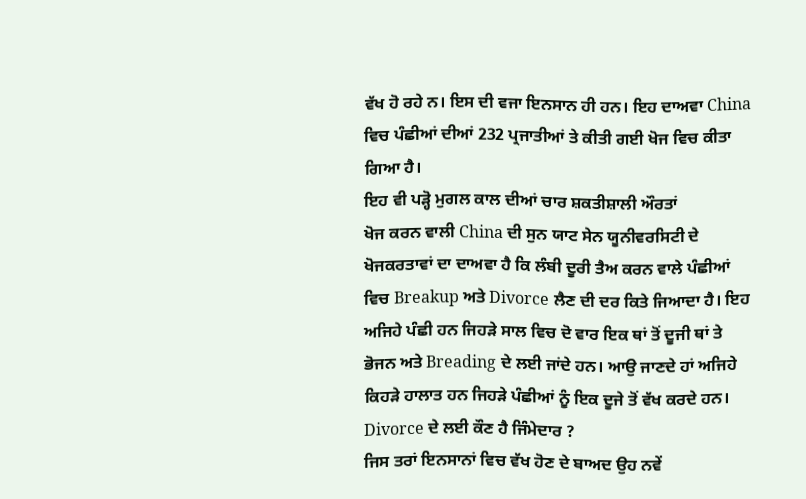ਵੱਖ ਹੋ ਰਹੇ ਨ। ਇਸ ਦੀ ਵਜਾ ਇਨਸਾਨ ਹੀ ਹਨ। ਇਹ ਦਾਅਵਾ China ਵਿਚ ਪੰਛੀਆਂ ਦੀਆਂ 232 ਪ੍ਰਜਾਤੀਆਂ ਤੇ ਕੀਤੀ ਗਈ ਖੋਜ ਵਿਚ ਕੀਤਾ ਗਿਆ ਹੈ।
ਇਹ ਵੀ ਪੜ੍ਹੋ ਮੁਗਲ ਕਾਲ ਦੀਆਂ ਚਾਰ ਸ਼ਕਤੀਸ਼ਾਲੀ ਔਰਤਾਂ
ਖੋਜ ਕਰਨ ਵਾਲੀ China ਦੀ ਸੁਨ ਯਾਟ ਸੇਨ ਯੂਨੀਵਰਸਿਟੀ ਦੇ ਖੋਜਕਰਤਾਵਾਂ ਦਾ ਦਾਅਵਾ ਹੈ ਕਿ ਲੰਬੀ ਦੂਰੀ ਤੈਅ ਕਰਨ ਵਾਲੇ ਪੰਛੀਆਂ ਵਿਚ Breakup ਅਤੇ Divorce ਲੈਣ ਦੀ ਦਰ ਕਿਤੇ ਜਿਆਦਾ ਹੈ। ਇਹ ਅਜਿਹੇ ਪੰਛੀ ਹਨ ਜਿਹੜੇ ਸਾਲ ਵਿਚ ਦੋ ਵਾਰ ਇਕ ਥਾਂ ਤੋਂ ਦੂਜੀ ਥਾਂ ਤੇ ਭੋਜਨ ਅਤੇ Breading ਦੇ ਲਈ ਜਾਂਦੇ ਹਨ। ਆਉ ਜਾਣਦੇ ਹਾਂ ਅਜਿਹੇ ਕਿਹੜੇ ਹਾਲਾਤ ਹਨ ਜਿਹੜੇ ਪੰਛੀਆਂ ਨੂੰ ਇਕ ਦੂਜੇ ਤੋਂ ਵੱਖ ਕਰਦੇ ਹਨ।
Divorce ਦੇ ਲਈ ਕੌਣ ਹੈ ਜਿੰਮੇਦਾਰ ?
ਜਿਸ ਤਰਾਂ ਇਨਸਾਨਾਂ ਵਿਚ ਵੱਖ ਹੋਣ ਦੇ ਬਾਅਦ ਉਹ ਨਵੇਂ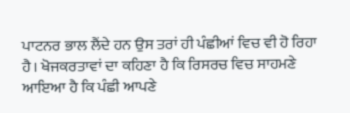ਪਾਟਨਰ ਭਾਲ ਲੈਂਦੇ ਹਨ ਉਸ ਤਰਾਂ ਹੀ ਪੰਛੀਆਂ ਵਿਚ ਵੀ ਹੋ ਰਿਹਾ ਹੈ। ਖੋਜਕਰਤਾਵਾਂ ਦਾ ਕਹਿਣਾ ਹੈ ਕਿ ਰਿਸਰਚ ਵਿਚ ਸਾਹਮਣੇ ਆਇਆ ਹੈ ਕਿ ਪੰਛੀ ਆਪਣੇ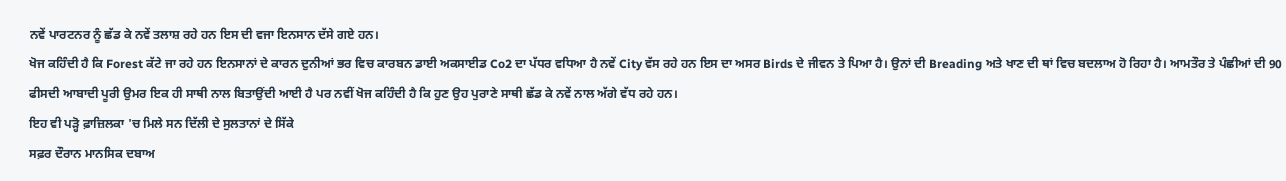ਨਵੇਂ ਪਾਰਟਨਰ ਨੂੰ ਛੱਡ ਕੇ ਨਵੇਂ ਤਲਾਸ਼ ਰਹੇ ਹਨ ਇਸ ਦੀ ਵਜਾ ਇਨਸਾਨ ਦੱਸੇ ਗਏ ਹਨ।
ਖੋਜ ਕਹਿੰਦੀ ਹੈ ਕਿ Forest ਕੱਟੇ ਜਾ ਰਹੇ ਹਨ ਇਨਸਾਨਾਂ ਦੇ ਕਾਰਨ ਦੁਨੀਆਂ ਭਰ ਵਿਚ ਕਾਰਬਨ ਡਾਈ ਅਕਸਾਈਡ Co2 ਦਾ ਪੱਧਰ ਵਧਿਆ ਹੈ ਨਵੇਂ City ਵੱਸ ਰਹੇ ਹਨ ਇਸ ਦਾ ਅਸਰ Birds ਦੇ ਜੀਵਨ ਤੇ ਪਿਆ ਹੈ। ਉਨਾਂ ਦੀ Breading ਅਤੇ ਖਾਣ ਦੀ ਥਾਂ ਵਿਚ ਬਦਲਾਅ ਹੋ ਰਿਹਾ ਹੈ। ਆਮਤੌਰ ਤੇ ਪੰਛੀਆਂ ਦੀ 90 ਫੀਸਦੀ ਆਬਾਦੀ ਪੂਰੀ ਉਮਰ ਇਕ ਹੀ ਸਾਥੀ ਨਾਲ ਬਿਤਾਉਂਦੀ ਆਈ ਹੈ ਪਰ ਨਵੀਂ ਖੋਜ ਕਹਿੰਦੀ ਹੈ ਕਿ ਹੁਣ ਉਹ ਪੁਰਾਣੇ ਸਾਥੀ ਛੱਡ ਕੇ ਨਵੇਂ ਨਾਲ ਅੱਗੇ ਵੱਧ ਰਹੇ ਹਨ।
ਇਹ ਵੀ ਪੜ੍ਹੋ ਫ਼ਾਜ਼ਿਲਕਾ 'ਚ ਮਿਲੇ ਸਨ ਦਿੱਲੀ ਦੇ ਸੁਲਤਾਨਾਂ ਦੇ ਸਿੱਕੇ
ਸਫ਼ਰ ਦੌਰਾਨ ਮਾਨਸਿਕ ਦਬਾਅ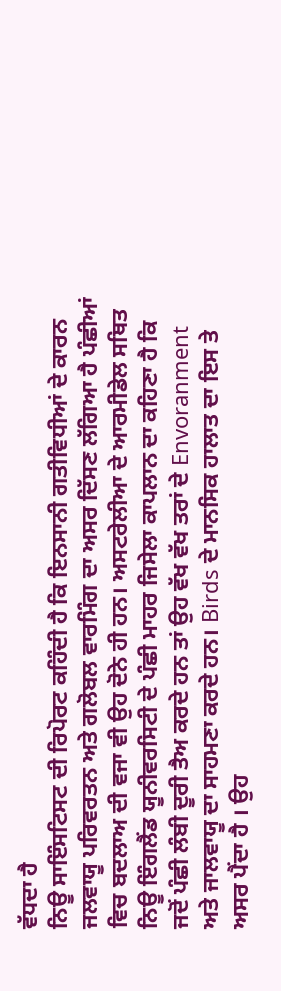ਵੱਧਦਾ ਹੈ
ਨਿਊ ਸਾਇੰਸਟਿਸਟ ਦੀ ਰਿਪੋਰਟ ਕਹਿੰਦੀ ਹੈ ਕਿ ਇਨਸਾਨੀ ਗਤੀਵਿਧੀਆਂ ਦੇ ਕਾਰਨ ਜਲਵਾਯੂ ਪਰਿਵਰਤਨ ਅਤੇ ਗਲੋਬਲ ਵਾਰਮਿੰਗ ਦਾ ਅਸਰ ਦਿੱਸਣ ਲੱਗਿਆ ਹੈ ਪੰਛੀਆਂ ਵਿਚ ਬਦਲਾਅ ਦੀ ਵਜਾ ਵੀ ਉਹ ਦੋਨੇ ਹੀ ਹਨ। ਅਸਟਰੇਲੀਆ ਦੇ ਆਰਮੀਡੇਲ ਸਥਿਤ ਨਿਊ ਇੰਗਲੈਂਡ ਯੂਨੀਵਰਸਿਟੀ ਦੇ ਪੰਛੀ ਮਾਹਰ ਜਿਸੇਲਾ ਕਾਪਲਾਨ ਦਾ ਕਹਿਣਾ ਹੈ ਕਿ ਜਦੋਂ ਪੰਛੀ ਲੰਬੀ ਦੂਰੀ ਤੈਅ ਕਰਦੇ ਹਨ ਤਾਂ ਉਹ ਵੱਖ ਵੱਖ ਤਰਾਂ ਦੇ Envoranment ਅਤੇ ਜਾਲਵਾਯੂ ਦਾ ਸਾਹਮਣਾ ਕਰਦੇ ਹਨ। Birds ਦੇ ਮਾਨਸਿਕ ਹਾਲਾਤ ਦਾ ਇਸ ਤੇ ਅਸਰ ਪੈਂਦਾ ਹੈ । ਉਹ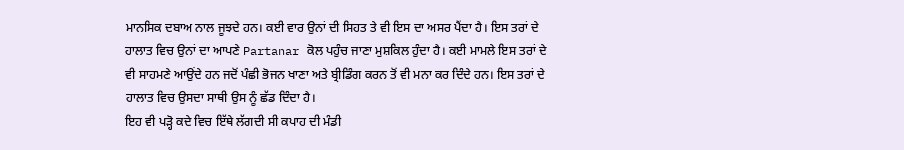ਮਾਨਸਿਕ ਦਬਾਅ ਨਾਲ ਜੂਝਦੇ ਹਨ। ਕਈ ਵਾਰ ਉਨਾਂ ਦੀ ਸਿਹਤ ਤੇ ਵੀ ਇਸ ਦਾ ਅਸਰ ਪੈਂਦਾ ਹੈ। ਇਸ ਤਰਾਂ ਦੇ ਹਾਲਾਤ ਵਿਚ ਉਨਾਂ ਦਾ ਆਪਣੇ Partanar ਕੋਲ ਪਹੁੰਚ ਜਾਣਾ ਮੁਸ਼ਕਿਲ ਹੁੰਦਾ ਹੈ। ਕਈ ਮਾਮਲੇ ਇਸ ਤਰਾਂ ਦੇ ਵੀ ਸਾਹਮਣੇ ਆਉਂਦੇ ਹਨ ਜਦੋਂ ਪੰਛੀ ਭੋਜਨ ਖਾਣਾ ਅਤੇ ਬ੍ਰੀਡਿੰਗ ਕਰਨ ਤੋਂ ਵੀ ਮਨਾ ਕਰ ਦਿੰਦੇ ਹਨ। ਇਸ ਤਰਾਂ ਦੇ ਹਾਲਾਤ ਵਿਚ ਉਸਦਾ ਸਾਥੀ ਉਸ ਨੂੰ ਛੱਡ ਦਿੰਦਾ ਹੈ।
ਇਹ ਵੀ ਪੜ੍ਹੋ ਕਦੇ ਵਿਚ ਇੱਥੇ ਲੱਗਦੀ ਸੀ ਕਪਾਹ ਦੀ ਮੰਡੀ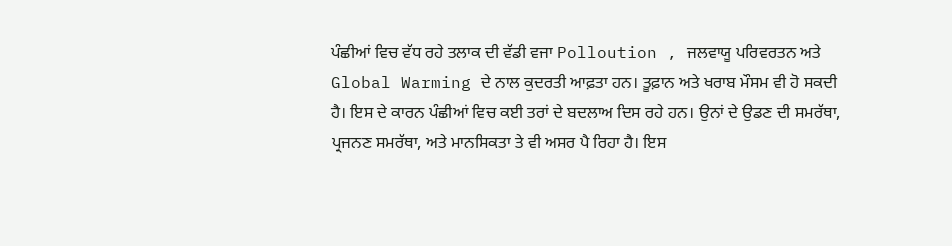ਪੰਛੀਆਂ ਵਿਚ ਵੱਧ ਰਹੇ ਤਲਾਕ ਦੀ ਵੱਡੀ ਵਜਾ Polloution , ਜਲਵਾਯੂ ਪਰਿਵਰਤਨ ਅਤੇ Global Warming ਦੇ ਨਾਲ ਕੁਦਰਤੀ ਆਫ਼ਤਾ ਹਨ। ਤੂਫ਼ਾਨ ਅਤੇ ਖਰਾਬ ਮੌਸਮ ਵੀ ਹੋ ਸਕਦੀ ਹੈ। ਇਸ ਦੇ ਕਾਰਨ ਪੰਛੀਆਂ ਵਿਚ ਕਈ ਤਰਾਂ ਦੇ ਬਦਲਾਅ ਦਿਸ ਰਹੇ ਹਨ। ਉਨਾਂ ਦੇ ਉਡਣ ਦੀ ਸਮਰੱਥਾ, ਪ੍ਰਜਨਣ ਸਮਰੱਥਾ, ਅਤੇ ਮਾਨਸਿਕਤਾ ਤੇ ਵੀ ਅਸਰ ਪੈ ਰਿਹਾ ਹੈ। ਇਸ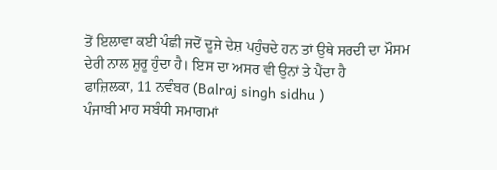ਤੋਂ ਇਲਾਵਾ ਕਈ ਪੰਛੀ ਜਦੋਂ ਦੂਜੇ ਦੇਸ਼ ਪਹੁੰਚਦੇ ਹਨ ਤਾਂ ਉਥੇ ਸਰਦੀ ਦਾ ਮੌਸਮ ਦੇਰੀ ਨਾਲ ਸ਼ੁਰੂ ਹੁੰਦਾ ਹੈ। ਇਸ ਦਾ ਅਸਰ ਵੀ ਉਨਾਂ ਤੇ ਪੈਂਦਾ ਹੈ
ਫਾਜ਼ਿਲਕਾ, 11 ਨਵੰਬਰ (Balraj singh sidhu )
ਪੰਜਾਬੀ ਮਾਹ ਸਬੰਧੀ ਸਮਾਗਮਾਂ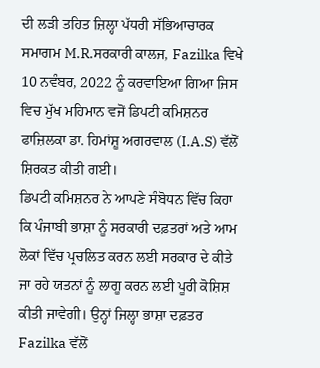ਦੀ ਲੜੀ ਤਹਿਤ ਜ਼ਿਲ੍ਹਾ ਪੱਧਰੀ ਸੱਭਿਆਚਾਰਕ ਸਮਾਗਮ M.R.ਸਰਕਾਰੀ ਕਾਲਜ, Fazilka ਵਿਖੇ 10 ਨਵੰਬਰ, 2022 ਨੂੰ ਕਰਵਾਇਆ ਗਿਆ ਜਿਸ ਵਿਚ ਮੁੱਖ ਮਹਿਮਾਨ ਵਜੋਂ ਡਿਪਟੀ ਕਮਿਸ਼ਨਰ ਫਾਜ਼ਿਲਕਾ ਡਾ. ਹਿਮਾਂਸ਼ੂ ਅਗਰਵਾਲ (I.A.S) ਵੱਲੋਂ ਸ਼ਿਰਕਤ ਕੀਤੀ ਗਈ।
ਡਿਪਟੀ ਕਮਿਸ਼ਨਰ ਨੇ ਆਪਣੇ ਸੰਬੋਧਨ ਵਿੱਚ ਕਿਹਾ ਕਿ ਪੰਜਾਬੀ ਭਾਸ਼ਾ ਨੂੰ ਸਰਕਾਰੀ ਦਫ਼ਤਰਾਂ ਅਤੇ ਆਮ ਲੋਕਾਂ ਵਿੱਚ ਪ੍ਰਚਲਿਤ ਕਰਨ ਲਈ ਸਰਕਾਰ ਦੇ ਕੀਤੇ ਜਾ ਰਹੇ ਯਤਨਾਂ ਨੂੰ ਲਾਗੂ ਕਰਨ ਲਈ ਪੂਰੀ ਕੋਸ਼ਿਸ਼ ਕੀਤੀ ਜਾਵੇਗੀ। ਉਨ੍ਹਾਂ ਜਿਲ੍ਹਾ ਭਾਸ਼ਾ ਦਫ਼ਤਰ Fazilka ਵੱਲੋਂ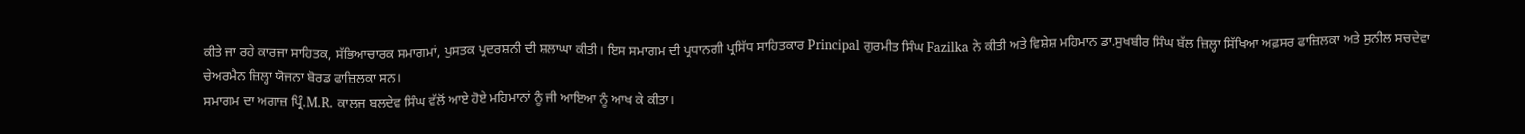ਕੀਤੇ ਜਾ ਰਹੇ ਕਾਰਜਾ ਸਾਹਿਤਕ, ਸੱਭਿਆਚਾਰਕ ਸਮਾਗਮਾਂ, ਪੁਸਤਕ ਪ੍ਰਦਰਸ਼ਨੀ ਦੀ ਸ਼ਲਾਘਾ ਕੀਤੀ। ਇਸ ਸਮਾਗਮ ਦੀ ਪ੍ਰਧਾਨਗੀ ਪ੍ਰਸਿੱਧ ਸਾਹਿਤਕਾਰ Principal ਗੁਰਮੀਤ ਸਿੰਘ Fazilka ਨੇ ਕੀਤੀ ਅਤੇ ਵਿਸ਼ੇਸ਼ ਮਹਿਮਾਨ ਡਾ.ਸੁਖਬੀਰ ਸਿੰਘ ਬੱਲ ਜ਼ਿਲ੍ਹਾ ਸਿੱਖਿਆ ਅਫ਼ਸਰ ਫਾਜ਼ਿਲਕਾ ਅਤੇ ਸੁਨੀਲ ਸਚਦੇਵਾ ਚੇਅਰਮੈਨ ਜ਼ਿਲ੍ਹਾ ਯੋਜਨਾ ਬੋਰਡ ਫਾਜ਼ਿਲਕਾ ਸਨ।
ਸਮਾਗਮ ਦਾ ਅਗਾਜ਼ ਪ੍ਰਿੰ.M.R. ਕਾਲਜ ਬਲਦੇਵ ਸਿੰਘ ਵੱਲੋਂ ਆਏ ਹੋਏ ਮਹਿਮਾਨਾਂ ਨੂੰ ਜੀ ਆਇਆ ਨੂੰ ਆਖ ਕੇ ਕੀਤਾ।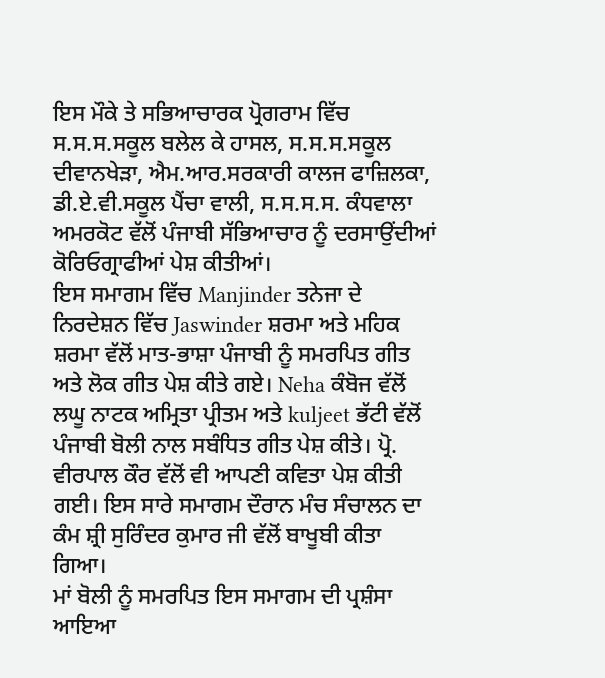ਇਸ ਮੌਕੇ ਤੇ ਸਭਿਆਚਾਰਕ ਪ੍ਰੋਗਰਾਮ ਵਿੱਚ ਸ.ਸ.ਸ.ਸਕੂਲ ਬਲੇਲ ਕੇ ਹਾਸਲ, ਸ.ਸ.ਸ.ਸਕੂਲ ਦੀਵਾਨਖੇੜਾ, ਐਮ.ਆਰ.ਸਰਕਾਰੀ ਕਾਲਜ ਫਾਜ਼ਿਲਕਾ, ਡੀ.ਏ.ਵੀ.ਸਕੂਲ ਪੈਂਚਾ ਵਾਲੀ, ਸ.ਸ.ਸ.ਸ. ਕੰਧਵਾਲਾ ਅਮਰਕੋਟ ਵੱਲੋਂ ਪੰਜਾਬੀ ਸੱਭਿਆਚਾਰ ਨੂੰ ਦਰਸਾਉਂਦੀਆਂ ਕੋਰਿਓਗ੍ਰਾਫੀਆਂ ਪੇਸ਼ ਕੀਤੀਆਂ।
ਇਸ ਸਮਾਗਮ ਵਿੱਚ Manjinder ਤਨੇਜਾ ਦੇ ਨਿਰਦੇਸ਼ਨ ਵਿੱਚ Jaswinder ਸ਼ਰਮਾ ਅਤੇ ਮਹਿਕ ਸ਼ਰਮਾ ਵੱਲੋਂ ਮਾਤ-ਭਾਸ਼ਾ ਪੰਜਾਬੀ ਨੂੰ ਸਮਰਪਿਤ ਗੀਤ ਅਤੇ ਲੋਕ ਗੀਤ ਪੇਸ਼ ਕੀਤੇ ਗਏ। Neha ਕੰਬੋਜ ਵੱਲੋਂ ਲਘੂ ਨਾਟਕ ਅਮ੍ਰਿਤਾ ਪ੍ਰੀਤਮ ਅਤੇ kuljeet ਭੱਟੀ ਵੱਲੋਂ ਪੰਜਾਬੀ ਬੋਲੀ ਨਾਲ ਸਬੰਧਿਤ ਗੀਤ ਪੇਸ਼ ਕੀਤੇ। ਪ੍ਰੋ. ਵੀਰਪਾਲ ਕੌਰ ਵੱਲੋਂ ਵੀ ਆਪਣੀ ਕਵਿਤਾ ਪੇਸ਼ ਕੀਤੀ ਗਈ। ਇਸ ਸਾਰੇ ਸਮਾਗਮ ਦੌਰਾਨ ਮੰਚ ਸੰਚਾਲਨ ਦਾ ਕੰਮ ਸ਼੍ਰੀ ਸੁਰਿੰਦਰ ਕੁਮਾਰ ਜੀ ਵੱਲੋਂ ਬਾਖੂਬੀ ਕੀਤਾ ਗਿਆ।
ਮਾਂ ਬੋਲੀ ਨੂੰ ਸਮਰਪਿਤ ਇਸ ਸਮਾਗਮ ਦੀ ਪ੍ਰਸ਼ੰਸਾ ਆਇਆ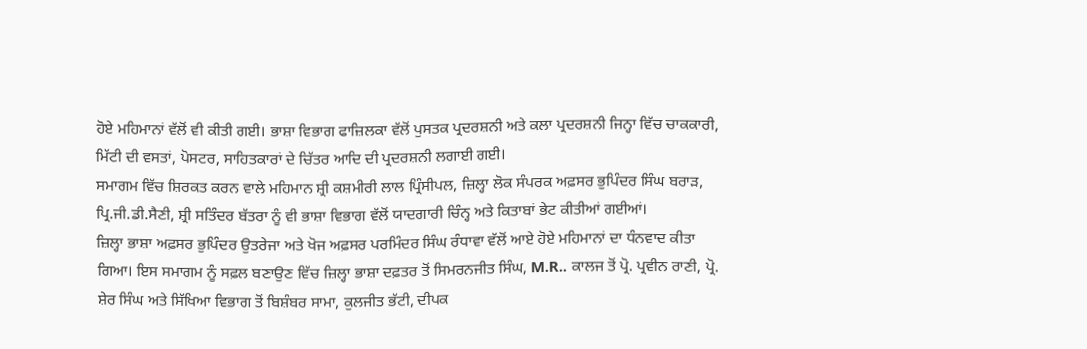ਹੋਏ ਮਹਿਮਾਨਾਂ ਵੱਲੋਂ ਵੀ ਕੀਤੀ ਗਈ। ਭਾਸ਼ਾ ਵਿਭਾਗ ਫਾਜ਼ਿਲਕਾ ਵੱਲੋਂ ਪੁਸਤਕ ਪ੍ਰਦਰਸ਼ਨੀ ਅਤੇ ਕਲਾ ਪ੍ਰਦਰਸ਼ਨੀ ਜਿਨ੍ਹਾ ਵਿੱਚ ਚਾਕਕਾਰੀ, ਮਿੱਟੀ ਦੀ ਵਸਤਾਂ, ਪੋਸਟਰ, ਸਾਹਿਤਕਾਰਾਂ ਦੇ ਚਿੱਤਰ ਆਦਿ ਦੀ ਪ੍ਰਦਰਸ਼ਨੀ ਲਗਾਈ ਗਈ।
ਸਮਾਗਮ ਵਿੱਚ ਸ਼ਿਰਕਤ ਕਰਨ ਵਾਲੇ ਮਹਿਮਾਨ ਸ਼੍ਰੀ ਕਸ਼ਮੀਰੀ ਲਾਲ ਪ੍ਰਿੰਸੀਪਲ, ਜ਼ਿਲ੍ਹਾ ਲੋਕ ਸੰਪਰਕ ਅਫ਼ਸਰ ਭੁਪਿੰਦਰ ਸਿੰਘ ਬਰਾੜ, ਪ੍ਰਿ.ਜੀ.ਡੀ.ਸੈਣੀ, ਸ਼੍ਰੀ ਸਤਿੰਦਰ ਬੱਤਰਾ ਨੂੰ ਵੀ ਭਾਸ਼ਾ ਵਿਭਾਗ ਵੱਲੋਂ ਯਾਦਗਾਰੀ ਚਿੰਨ੍ਹ ਅਤੇ ਕਿਤਾਬਾਂ ਭੇਟ ਕੀਤੀਆਂ ਗਈਆਂ।
ਜ਼ਿਲ੍ਹਾ ਭਾਸ਼ਾ ਅਫ਼ਸਰ ਭੁਪਿੰਦਰ ਉਤਰੇਜਾ ਅਤੇ ਖੋਜ ਅਫ਼ਸਰ ਪਰਮਿੰਦਰ ਸਿੰਘ ਰੰਧਾਵਾ ਵੱਲੋਂ ਆਏ ਹੋਏ ਮਹਿਮਾਨਾਂ ਦਾ ਧੰਨਵਾਦ ਕੀਤਾ ਗਿਆ। ਇਸ ਸਮਾਗਮ ਨੂੰ ਸਫ਼ਲ ਬਣਾਉਣ ਵਿੱਚ ਜ਼ਿਲ੍ਹਾ ਭਾਸ਼ਾ ਦਫ਼ਤਰ ਤੋਂ ਸਿਮਰਨਜੀਤ ਸਿੰਘ, M.R.. ਕਾਲਜ ਤੋਂ ਪ੍ਰੋ. ਪ੍ਰਵੀਨ ਰਾਣੀ, ਪ੍ਰੋ. ਸ਼ੇਰ ਸਿੰਘ ਅਤੇ ਸਿੱਖਿਆ ਵਿਭਾਗ ਤੋਂ ਬਿਸ਼ੰਬਰ ਸਾਮਾ, ਕੁਲਜੀਤ ਭੱਟੀ, ਦੀਪਕ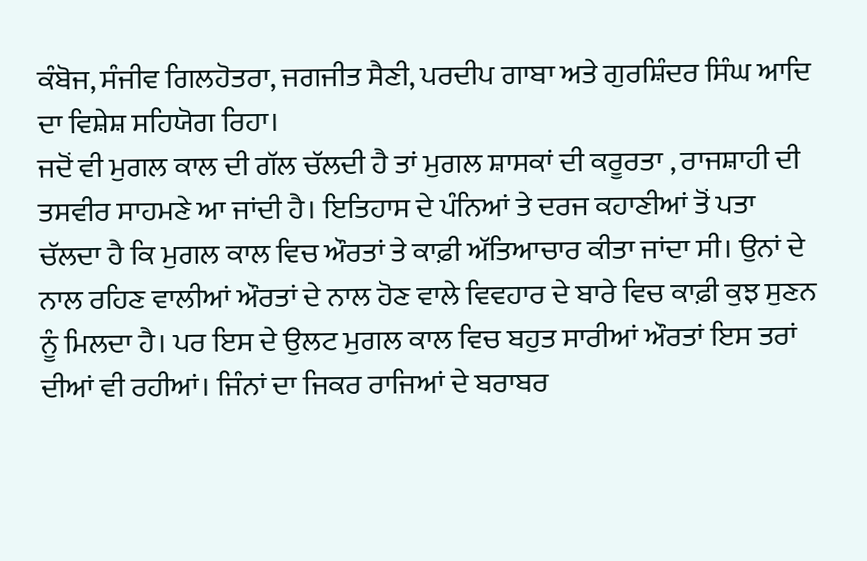ਕੰਬੋਜ, ਸੰਜੀਵ ਗਿਲਹੋਤਰਾ, ਜਗਜੀਤ ਸੈਣੀ, ਪਰਦੀਪ ਗਾਬਾ ਅਤੇ ਗੁਰਸ਼ਿੰਦਰ ਸਿੰਘ ਆਦਿ ਦਾ ਵਿਸ਼ੇਸ਼ ਸਹਿਯੋਗ ਰਿਹਾ।
ਜਦੋਂ ਵੀ ਮੁਗਲ ਕਾਲ ਦੀ ਗੱਲ ਚੱਲਦੀ ਹੈ ਤਾਂ ਮੁਗਲ ਸ਼ਾਸਕਾਂ ਦੀ ਕਰੂਰਤਾ , ਰਾਜਸ਼ਾਹੀ ਦੀ ਤਸਵੀਰ ਸਾਹਮਣੇ ਆ ਜਾਂਦੀ ਹੈ। ਇਤਿਹਾਸ ਦੇ ਪੰਨਿਆਂ ਤੇ ਦਰਜ ਕਹਾਣੀਆਂ ਤੋਂ ਪਤਾ ਚੱਲਦਾ ਹੈ ਕਿ ਮੁਗਲ ਕਾਲ ਵਿਚ ਔਰਤਾਂ ਤੇ ਕਾਫ਼ੀ ਅੱਤਿਆਚਾਰ ਕੀਤਾ ਜਾਂਦਾ ਸੀ। ਉਨਾਂ ਦੇ ਨਾਲ ਰਹਿਣ ਵਾਲੀਆਂ ਔਰਤਾਂ ਦੇ ਨਾਲ ਹੋਣ ਵਾਲੇ ਵਿਵਹਾਰ ਦੇ ਬਾਰੇ ਵਿਚ ਕਾਫ਼ੀ ਕੁਝ ਸੁਣਨ ਨੂੰ ਮਿਲਦਾ ਹੈ। ਪਰ ਇਸ ਦੇ ਉਲਟ ਮੁਗਲ ਕਾਲ ਵਿਚ ਬਹੁਤ ਸਾਰੀਆਂ ਔਰਤਾਂ ਇਸ ਤਰਾਂ ਦੀਆਂ ਵੀ ਰਹੀਆਂ। ਜਿੰਨਾਂ ਦਾ ਜਿਕਰ ਰਾਜਿਆਂ ਦੇ ਬਰਾਬਰ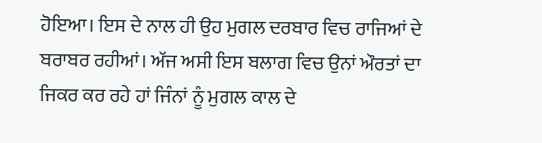ਹੋਇਆ। ਇਸ ਦੇ ਨਾਲ ਹੀ ਉਹ ਮੁਗਲ ਦਰਬਾਰ ਵਿਚ ਰਾਜਿਆਂ ਦੇ ਬਰਾਬਰ ਰਹੀਆਂ। ਅੱਜ ਅਸੀ ਇਸ ਬਲਾਗ ਵਿਚ ਉਨਾਂ ਔਰਤਾਂ ਦਾ ਜਿਕਰ ਕਰ ਰਹੇ ਹਾਂ ਜਿੰਨਾਂ ਨੂੰ ਮੁਗਲ ਕਾਲ ਦੇ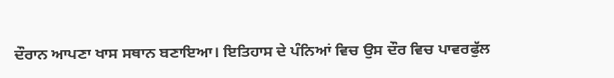ਦੌਰਾਨ ਆਪਣਾ ਖਾਸ ਸਥਾਨ ਬਣਾਇਆ। ਇਤਿਹਾਸ ਦੇ ਪੰਨਿਆਂ ਵਿਚ ਉਸ ਦੌਰ ਵਿਚ ਪਾਵਰਫੁੱਲ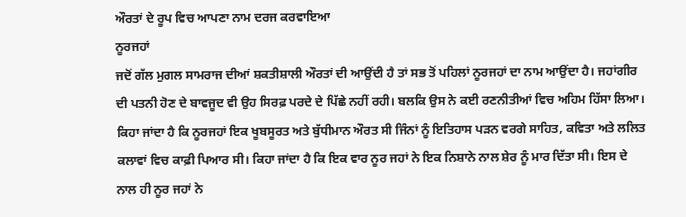ਔਰਤਾਂ ਦੇ ਰੂਪ ਵਿਚ ਆਪਣਾ ਨਾਮ ਦਰਜ ਕਰਵਾਇਆ
ਨੂਰਜਹਾਂ
ਜਦੋਂ ਗੱਲ ਮੁਗਲ ਸਾਮਰਾਜ ਦੀਆਂ ਸ਼ਕਤੀਸ਼ਾਲੀ ਔਰਤਾਂ ਦੀ ਆਉਂਦੀ ਹੈ ਤਾਂ ਸਭ ਤੋਂ ਪਹਿਲਾਂ ਨੂਰਜਹਾਂ ਦਾ ਨਾਮ ਆਉਂਦਾ ਹੈ। ਜਹਾਂਗੀਰ ਦੀ ਪਤਨੀ ਹੋਣ ਦੇ ਬਾਵਜੂਦ ਵੀ ਉਹ ਸਿਰਫ਼ ਪਰਦੇ ਦੇ ਪਿੱਛੇ ਨਹੀਂ ਰਹੀ। ਬਲਕਿ ਉਸ ਨੇ ਕਈ ਰਣਨੀਤੀਆਂ ਵਿਚ ਅਹਿਮ ਹਿੱਸਾ ਲਿਆ। ਕਿਹਾ ਜਾਂਦਾ ਹੈ ਕਿ ਨੂਰਜਹਾਂ ਇਕ ਖੂਬਸੂਰਤ ਅਤੇ ਬੁੱਧੀਮਾਨ ਔਰਤ ਸੀ ਜਿੰਨਾਂ ਨੂੰ ਇਤਿਹਾਸ ਪੜਨ ਵਰਗੇ ਸਾਹਿਤ, ਕਵਿਤਾ ਅਤੇ ਲਲਿਤ ਕਲਾਵਾਂ ਵਿਚ ਕਾਫ਼ੀ ਪਿਆਰ ਸੀ। ਕਿਹਾ ਜਾਂਦਾ ਹੈ ਕਿ ਇਕ ਵਾਰ ਨੂਰ ਜਹਾਂ ਨੇ ਇਕ ਨਿਸ਼ਾਨੇ ਨਾਲ ਸ਼ੇਰ ਨੂੰ ਮਾਰ ਦਿੱਤਾ ਸੀ। ਇਸ ਦੇ ਨਾਲ ਹੀ ਨੂਰ ਜਹਾਂ ਨੇ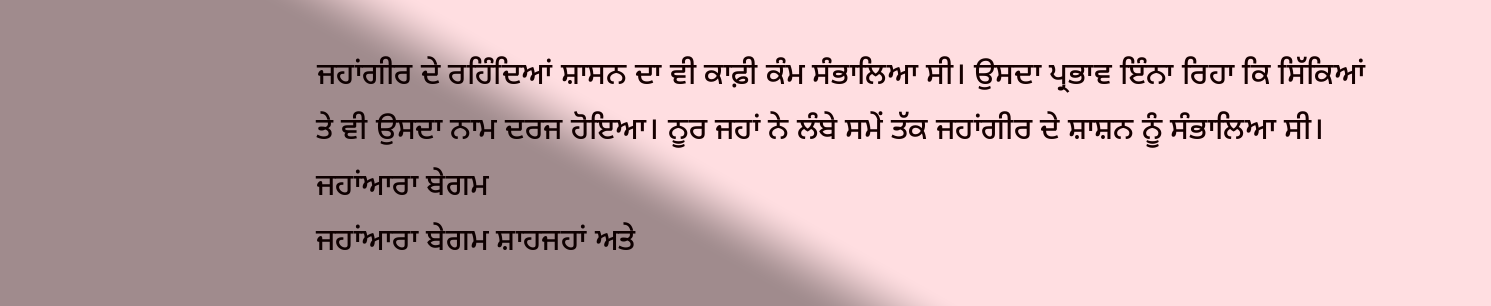ਜਹਾਂਗੀਰ ਦੇ ਰਹਿੰਦਿਆਂ ਸ਼ਾਸਨ ਦਾ ਵੀ ਕਾਫ਼ੀ ਕੰਮ ਸੰਭਾਲਿਆ ਸੀ। ਉਸਦਾ ਪ੍ਰਭਾਵ ਇੰਨਾ ਰਿਹਾ ਕਿ ਸਿੱਕਿਆਂ ਤੇ ਵੀ ਉਸਦਾ ਨਾਮ ਦਰਜ ਹੋਇਆ। ਨੂਰ ਜਹਾਂ ਨੇ ਲੰਬੇ ਸਮੇਂ ਤੱਕ ਜਹਾਂਗੀਰ ਦੇ ਸ਼ਾਸ਼ਨ ਨੂੰ ਸੰਭਾਲਿਆ ਸੀ।
ਜਹਾਂਆਰਾ ਬੇਗਮ
ਜਹਾਂਆਰਾ ਬੇਗਮ ਸ਼ਾਹਜਹਾਂ ਅਤੇ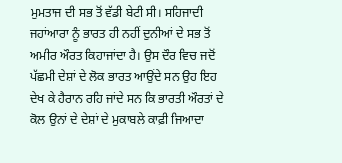ਮੁਮਤਾਜ ਦੀ ਸਭ ਤੋਂ ਵੱਡੀ ਬੇਟੀ ਸੀ। ਸਹਿਜਾਦੀ ਜਹਾਂਆਰਾ ਨੂੰ ਭਾਰਤ ਹੀ ਨਹੀਂ ਦੁਨੀਆਂ ਦੇ ਸਭ ਤੋਂ ਅਮੀਰ ਔਰਤ ਕਿਹਾਜਾਂਦਾ ਹੈ। ਉਸ ਦੌਰ ਵਿਚ ਜਦੋਂ ਪੱਛਮੀ ਦੇਸ਼ਾਂ ਦੇ ਲੋਕ ਭਾਰਤ ਆਉਂਦੇ ਸਨ ਉਹ ਇਹ ਦੇਖ ਕੇ ਹੈਰਾਨ ਰਹਿ ਜਾਂਦੇ ਸਨ ਕਿ ਭਾਰਤੀ ਔਰਤਾਂ ਦੇ ਕੋਲ ਉਨਾਂ ਦੇ ਦੇਸ਼ਾਂ ਦੇ ਮੁਕਾਬਲੇ ਕਾਫ਼ੀ ਜਿਆਦਾ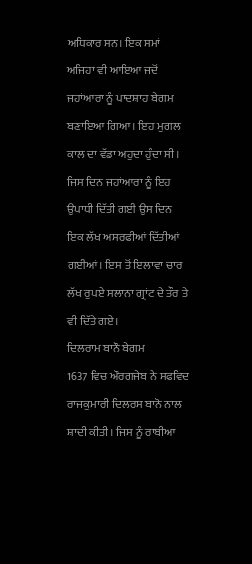ਅਧਿਕਾਰ ਸਨ। ਇਕ ਸਮਾਂ ਅਜਿਹਾ ਵੀ ਆਇਆ ਜਦੋਂ ਜਹਾਂਆਰਾ ਨੂੰ ਪਾਦਸ਼ਾਹ ਬੇਗਮ ਬਣਾਇਆ ਗਿਆ। ਇਹ ਮੁਗਲ ਕਾਲ ਦਾ ਵੱਡਾ ਅਹੁਦਾ ਹੁੰਦਾ ਸੀ। ਜਿਸ ਦਿਨ ਜਹਾਂਆਰਾ ਨੂੰ ਇਹ ਉਪਾਧੀ ਦਿੱਤੀ ਗਈ ਉਸ ਦਿਨ ਇਕ ਲੱਖ ਅਸਰਫੀਆਂ ਦਿੱਤੀਆਂ ਗਈਆਂ। ਇਸ ਤੋਂ ਇਲਾਵਾ ਚਾਰ ਲੱਖ ਰੁਪਏ ਸਲਾਨਾ ਗ੍ਰਾਂਟ ਦੇ ਤੌਰ ਤੇ ਵੀ ਦਿੱਤੇ ਗਏ।
ਦਿਲਰਾਮ ਬਾਨੌ ਬੇਗਮ
1637 ਵਿਚ ਔਰਗਜੇਬ ਨੇ ਸਫਵਿਦ ਰਾਜਕੁਮਾਰੀ ਦਿਲਰਸ ਬਾਨੋ ਨਾਲ ਸ਼ਾਦੀ ਕੀਤੀ। ਜਿਸ ਨੂੰ ਰਾਬੀਆ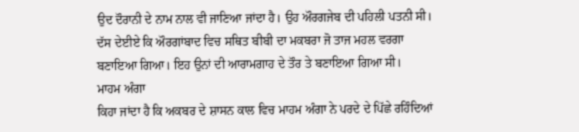ਉਦ ਦੌਰਾਨੀ ਦੇ ਨਾਮ ਨਾਲ ਵੀ ਜਾਣਿਆ ਜਾਂਦਾ ਹੈ। ਉਹ ਔਰਗਜੇਬ ਦੀ ਪਹਿਲੀ ਪਤਨੀ ਸੀ। ਦੱਸ ਦੇਈਏ ਕਿ ਔਰਗਾਂਬਾਦ ਵਿਚ ਸਥਿਤ ਬੀਬੀ ਦਾ ਮਕਬਰਾ ਜੋ ਤਾਜ ਮਹਲ ਵਰਗਾ ਬਣਾਇਆ ਗਿਆ। ਇਹ ਉਨਾਂ ਦੀ ਆਰਾਮਗਾਹ ਦੇ ਤੌਰ ਤੇ ਬਣਾਇਆ ਗਿਆ ਸੀ।
ਮਾਹਮ ਅੰਗਾ
ਕਿਹਾ ਜਾਂਦਾ ਹੈ ਕਿ ਅਕਬਰ ਦੇ ਸ਼ਾਸਨ ਕਾਲ ਵਿਚ ਮਾਹਮ ਅੰਗਾ ਨੇ ਪਰਦੇ ਦੇ ਪਿੱਛੇ ਰਹਿੰਦਿਆਂ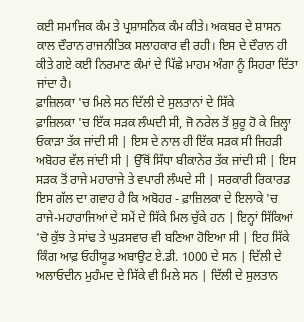ਕਈ ਸਮਾਜਿਕ ਕੰਮ ਤੇ ਪ੍ਰਸ਼ਾਸਨਿਕ ਕੰਮ ਕੀਤੇ। ਅਕਬਰ ਦੇ ਸ਼ਾਸਨ ਕਾਲ ਦੌਰਾਨ ਰਾਜਨੀਤਿਕ ਸਲਾਹਕਾਰ ਵੀ ਰਹੀ। ਇਸ ਦੇ ਦੌਰਾਨ ਹੀ ਕੀਤੇ ਗਏ ਕਈ ਨਿਰਮਾਣ ਕੰਮਾਂ ਦੇ ਪਿੱਛੇ ਮਾਹਮ ਅੰਗਾ ਨੂੰ ਸਿਹਰਾ ਦਿੱਤਾ ਜਾਂਦਾ ਹੈ।
ਫ਼ਾਜ਼ਿਲਕਾ 'ਚ ਮਿਲੇ ਸਨ ਦਿੱਲੀ ਦੇ ਸੁਲਤਾਨਾਂ ਦੇ ਸਿੱਕੇ
ਫ਼ਾਜ਼ਿਲਕਾ 'ਚ ਇੱਕ ਸੜਕ ਲੰਘਦੀ ਸੀ, ਜੋ ਨਰੇਲ ਤੋਂ ਸ਼ੁਰੂ ਹੋ ਕੇ ਜ਼ਿਲ੍ਹਾ ਓਕਾੜਾ ਤੱਕ ਜਾਂਦੀ ਸੀ | ਇਸ ਦੇ ਨਾਲ ਹੀ ਇੱਕ ਸੜਕ ਸੀ ਜਿਹੜੀ ਅਬੋਹਰ ਵੱਲ ਜਾਂਦੀ ਸੀ | ਉੱਥੋਂ ਸਿੱਧਾ ਬੀਕਾਨੇਰ ਤੱਕ ਜਾਂਦੀ ਸੀ | ਇਸ ਸੜਕ ਤੋਂ ਰਾਜੇ ਮਹਾਰਾਜੇ ਤੇ ਵਪਾਰੀ ਲੰਘਦੇ ਸੀ | ਸਰਕਾਰੀ ਰਿਕਾਰਡ ਇਸ ਗੱਲ ਦਾ ਗਵਾਹ ਹੈ ਕਿ ਅਬੋਹਰ - ਫ਼ਾਜ਼ਿਲਕਾ ਦੇ ਇਲਾਕੇ 'ਚ ਰਾਜੇ-ਮਹਾਰਾਜਿਆਂ ਦੇ ਸਮੇਂ ਦੇ ਸਿੱਕੇ ਮਿਲ ਚੁੱਕੇ ਹਨ | ਇਨ੍ਹਾਂ ਸਿੱਕਿਆਂ 'ਚੋ ਕੁੱਝ ਤੇ ਸਾਂਢ ਤੇ ਘੁੜਸਵਾਰ ਵੀ ਬਣਿਆ ਹੋਇਆ ਸੀ | ਇਹ ਸਿੱਕੇ ਕਿੰਗ ਆਫ਼ ਓਹੀਯੂਡ ਅਬਾਉਟ ਏ.ਡੀ. 1000 ਦੇ ਸਨ | ਦਿੱਲੀ ਦੇ ਅਲਾਓਦੀਨ ਮੁਹੰਮਦ ਦੇ ਸਿੱਕੇ ਵੀ ਮਿਲੇ ਸਨ | ਦਿੱਲੀ ਦੇ ਸੁਲਤਾਨ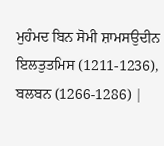ਮੁਹੰਮਦ ਬਿਨ ਸੋਮੀ ਸ਼ਾਮਸਉਦੀਨ ਇਲਤੁਤਮਿਸ (1211-1236), ਬਲਬਨ (1266-1286) |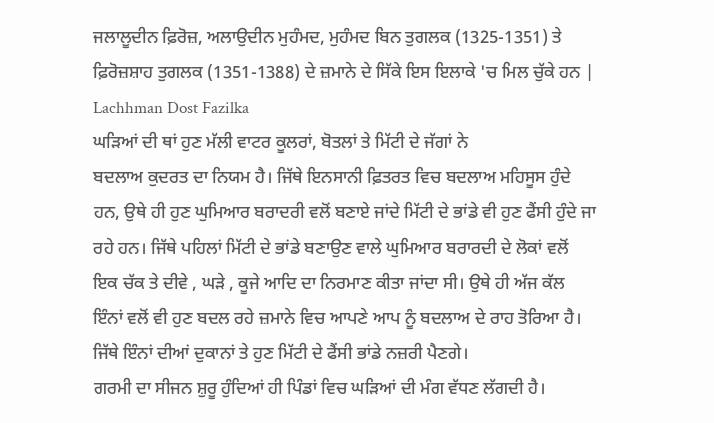ਜਲਾਲੂਦੀਨ ਫ਼ਿਰੋਜ਼, ਅਲਾਉਦੀਨ ਮੁਹੰਮਦ, ਮੁਹੰਮਦ ਬਿਨ ਤੁਗਲਕ (1325-1351) ਤੇ ਫ਼ਿਰੋਜ਼ਸ਼ਾਹ ਤੁਗਲਕ (1351-1388) ਦੇ ਜ਼ਮਾਨੇ ਦੇ ਸਿੱਕੇ ਇਸ ਇਲਾਕੇ 'ਚ ਮਿਲ ਚੁੱਕੇ ਹਨ | Lachhman Dost Fazilka
ਘੜਿਆਂ ਦੀ ਥਾਂ ਹੁਣ ਮੱਲੀ ਵਾਟਰ ਕੂਲਰਾਂ, ਬੋਤਲਾਂ ਤੇ ਮਿੱਟੀ ਦੇ ਜੱਗਾਂ ਨੇ
ਬਦਲਾਅ ਕੁਦਰਤ ਦਾ ਨਿਯਮ ਹੈ। ਜਿੱਥੇ ਇਨਸਾਨੀ ਫ਼ਿਤਰਤ ਵਿਚ ਬਦਲਾਅ ਮਹਿਸੂਸ ਹੁੰਦੇ ਹਨ, ਉਥੇ ਹੀ ਹੁਣ ਘੁਮਿਆਰ ਬਰਾਦਰੀ ਵਲੋਂ ਬਣਾਏ ਜਾਂਦੇ ਮਿੱਟੀ ਦੇ ਭਾਂਡੇ ਵੀ ਹੁਣ ਫੈਂਸੀ ਹੁੰਦੇ ਜਾ ਰਹੇ ਹਨ। ਜਿੱਥੇ ਪਹਿਲਾਂ ਮਿੱਟੀ ਦੇ ਭਾਂਡੇ ਬਣਾਉਣ ਵਾਲੇ ਘੁਮਿਆਰ ਬਰਾਰਦੀ ਦੇ ਲੋਕਾਂ ਵਲੋਂ ਇਕ ਚੱਕ ਤੇ ਦੀਵੇ , ਘੜੇ , ਕੂਜੇ ਆਦਿ ਦਾ ਨਿਰਮਾਣ ਕੀਤਾ ਜਾਂਦਾ ਸੀ। ਉਥੇ ਹੀ ਅੱਜ ਕੱਲ ਇੰਨਾਂ ਵਲੋਂ ਵੀ ਹੁਣ ਬਦਲ ਰਹੇ ਜ਼ਮਾਨੇ ਵਿਚ ਆਪਣੇ ਆਪ ਨੂੰ ਬਦਲਾਅ ਦੇ ਰਾਹ ਤੋਰਿਆ ਹੈ। ਜਿੱਥੇ ਇੰਨਾਂ ਦੀਆਂ ਦੁਕਾਨਾਂ ਤੇ ਹੁਣ ਮਿੱਟੀ ਦੇ ਫੈਂਸੀ ਭਾਂਡੇ ਨਜ਼ਰੀ ਪੈਣਗੇ।
ਗਰਮੀ ਦਾ ਸੀਜਨ ਸ਼ੁਰੂ ਹੁੰਦਿਆਂ ਹੀ ਪਿੰਡਾਂ ਵਿਚ ਘੜਿਆਂ ਦੀ ਮੰਗ ਵੱਧਣ ਲੱਗਦੀ ਹੈ।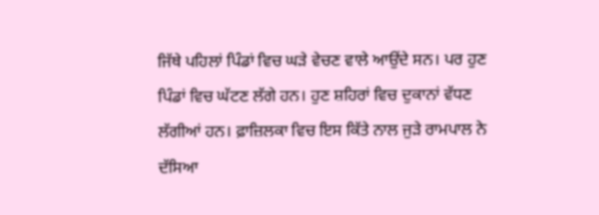ਜਿੱਥੇ ਪਹਿਲਾਂ ਪਿੰਡਾਂ ਵਿਚ ਘੜੇ ਵੇਚਣ ਵਾਲੇ ਆਉਂਦੇ ਸਨ। ਪਰ ਹੁਣ ਪਿੰਡਾਂ ਵਿਚ ਘੱਟਣ ਲੱਗੇ ਹਨ। ਹੁਣ ਸ਼ਹਿਰਾਂ ਵਿਚ ਦੁਕਾਨਾਂ ਵੱਧਣ ਲੱਗੀਆਂ ਹਨ। ਫ਼ਾਜ਼ਿਲਕਾ ਵਿਚ ਇਸ ਕਿੱਤੇ ਨਾਲ ਜੁੜੇ ਰਾਮਪਾਲ ਨੇ ਦੱਸਿਆ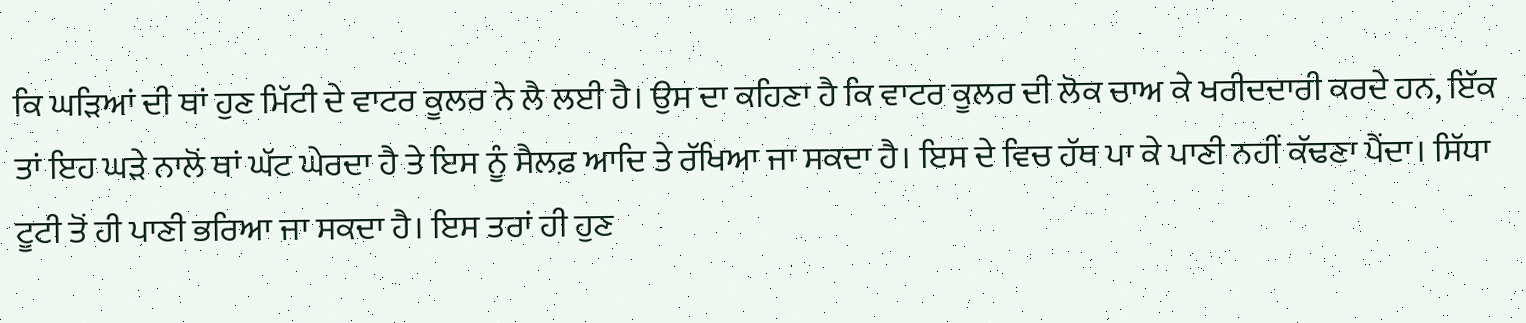ਕਿ ਘੜਿਆਂ ਦੀ ਥਾਂ ਹੁਣ ਮਿੱਟੀ ਦੇ ਵਾਟਰ ਕੂਲਰ ਨੇ ਲੈ ਲਈ ਹੈ। ਉਸ ਦਾ ਕਹਿਣਾ ਹੈ ਕਿ ਵਾਟਰ ਕੂਲਰ ਦੀ ਲੋਕ ਚਾਅ ਕੇ ਖਰੀਦਦਾਰੀ ਕਰਦੇ ਹਨ, ਇੱਕ ਤਾਂ ਇਹ ਘੜੇ ਨਾਲੋਂ ਥਾਂ ਘੱਟ ਘੇਰਦਾ ਹੈ ਤੇ ਇਸ ਨੂੰ ਸੈਲਫ਼ ਆਦਿ ਤੇ ਰੱਖਿਆ ਜਾ ਸਕਦਾ ਹੈ। ਇਸ ਦੇ ਵਿਚ ਹੱਥ ਪਾ ਕੇ ਪਾਣੀ ਨਹੀਂ ਕੱਢਣਾ ਪੈਂਦਾ। ਸਿੱਧਾ ਟੂਟੀ ਤੋਂ ਹੀ ਪਾਣੀ ਭਰਿਆ ਜਾ ਸਕਦਾ ਹੈ। ਇਸ ਤਰਾਂ ਹੀ ਹੁਣ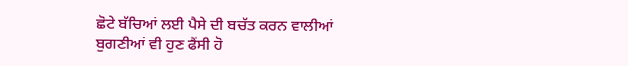ਛੋਟੇ ਬੱਚਿਆਂ ਲਈ ਪੈਸੇ ਦੀ ਬਚੱਤ ਕਰਨ ਵਾਲੀਆਂ ਬੁਗਣੀਆਂ ਵੀ ਹੁਣ ਫੈਂਸੀ ਹੋ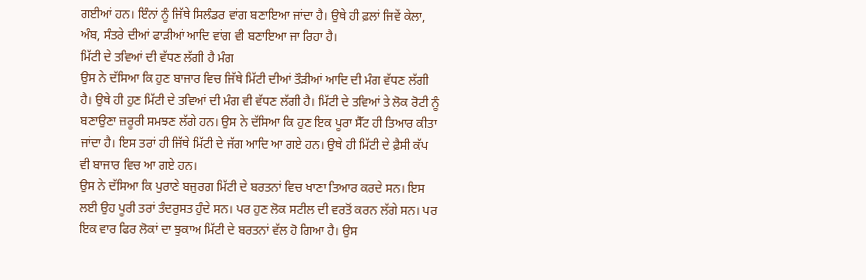ਗਈਆਂ ਹਨ। ਇੰਨਾਂ ਨੂੰ ਜਿੱਥੇ ਸਿਲੰਡਰ ਵਾਂਗ ਬਣਾਇਆ ਜਾਂਦਾ ਹੈ। ਉਥੇ ਹੀ ਫ਼ਲਾਂ ਜਿਵੇਂ ਕੇਲਾ, ਅੰਬ, ਸੰਤਰੇ ਦੀਆਂ ਫਾੜੀਆਂ ਆਦਿ ਵਾਂਗ ਵੀ ਬਣਾਇਆ ਜਾ ਰਿਹਾ ਹੈ।
ਮਿੱਟੀ ਦੇ ਤਵਿਆਂ ਦੀ ਵੱਧਣ ਲੱਗੀ ਹੈ ਮੰਗ
ਉਸ ਨੇ ਦੱਸਿਆ ਕਿ ਹੁਣ ਬਾਜਾਰ ਵਿਚ ਜਿੱਥੇ ਮਿੱਟੀ ਦੀਆਂ ਤੌੜੀਆਂ ਆਦਿ ਦੀ ਮੰਗ ਵੱਧਣ ਲੱਗੀ ਹੈ। ਉਥੇ ਹੀ ਹੁਣ ਮਿੱਟੀ ਦੇ ਤਵਿਆਂ ਦੀ ਮੰਗ ਵੀ ਵੱਧਣ ਲੱਗੀ ਹੈ। ਮਿੱਟੀ ਦੇ ਤਵਿਆਂ ਤੇ ਲੋਕ ਰੋਟੀ ਨੂੰ ਬਣਾਉਣਾ ਜ਼ਰੂਰੀ ਸਮਝਣ ਲੱਗੇ ਹਨ। ਉਸ ਨੇ ਦੱਸਿਆ ਕਿ ਹੁਣ ਇਕ ਪੂਰਾ ਸੈੱਟ ਹੀ ਤਿਆਰ ਕੀਤਾ ਜਾਂਦਾ ਹੈ। ਇਸ ਤਰਾਂ ਹੀ ਜਿੱਥੇ ਮਿੱਟੀ ਦੇ ਜੱਗ ਆਦਿ ਆ ਗਏ ਹਨ। ਉਥੇ ਹੀ ਮਿੱਟੀ ਦੇ ਫ਼ੈਸੀ ਕੱਪ ਵੀ ਬਾਜਾਰ ਵਿਚ ਆ ਗਏ ਹਨ।
ਉਸ ਨੇ ਦੱਸਿਆ ਕਿ ਪੁਰਾਣੇ ਬਜੁਰਗ ਮਿੱਟੀ ਦੇ ਬਰਤਨਾਂ ਵਿਚ ਖਾਣਾ ਤਿਆਰ ਕਰਦੇ ਸਨ। ਇਸ ਲਈ ਉਹ ਪੂਰੀ ਤਰਾਂ ਤੰਦਰੁਸਤ ਹੁੰਦੇ ਸਨ। ਪਰ ਹੁਣ ਲੋਕ ਸਟੀਲ ਦੀ ਵਰਤੋਂ ਕਰਨ ਲੱਗੇ ਸਨ। ਪਰ ਇਕ ਵਾਰ ਫਿਰ ਲੋਕਾਂ ਦਾ ਝੁਕਾਅ ਮਿੱਟੀ ਦੇ ਬਰਤਨਾਂ ਵੱਲ ਹੋ ਗਿਆ ਹੈ। ਉਸ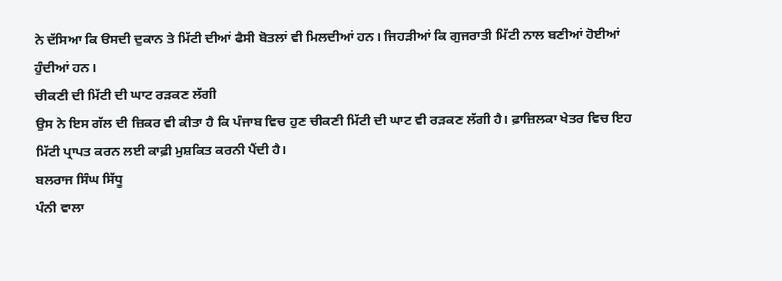ਨੇ ਦੱਸਿਆ ਕਿ ੳਸਦੀ ਦੁਕਾਨ ਤੇ ਮਿੱਟੀ ਦੀਆਂ ਫੈਸੀ ਬੋਤਲਾਂ ਵੀ ਮਿਲਦੀਆਂ ਹਨ। ਜਿਹੜੀਆਂ ਕਿ ਗੁਜਰਾਤੀ ਮਿੱਟੀ ਨਾਲ ਬਣੀਆਂ ਹੋਈਆਂ ਹੁੰਦੀਆਂ ਹਨ।
ਚੀਕਣੀ ਦੀ ਮਿੱਟੀ ਦੀ ਘਾਟ ਰੜਕਣ ਲੱਗੀ
ਉਸ ਨੇ ਇਸ ਗੱਲ ਦੀ ਜ਼ਿਕਰ ਵੀ ਕੀਤਾ ਹੈ ਕਿ ਪੰਜਾਬ ਵਿਚ ਹੁਣ ਚੀਕਣੀ ਮਿੱਟੀ ਦੀ ਘਾਟ ਵੀ ਰੜਕਣ ਲੱਗੀ ਹੈ। ਫ਼ਾਜ਼ਿਲਕਾ ਖੇਤਰ ਵਿਚ ਇਹ ਮਿੱਟੀ ਪ੍ਰਾਪਤ ਕਰਨ ਲਈ ਕਾਫ਼ੀ ਮੁਸ਼ਕਿਤ ਕਰਨੀ ਪੈਂਦੀ ਹੈ।
ਬਲਰਾਜ ਸਿੰਘ ਸਿੱਧੂ
ਪੰਨੀ ਵਾਲਾ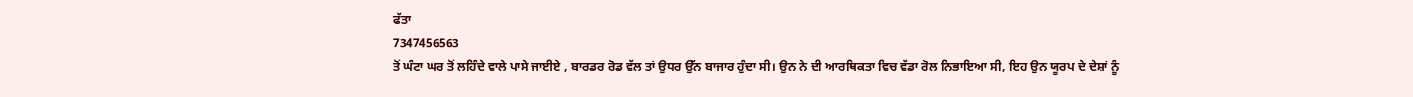ਫੱਤਾ
7347456563
ਤੋਂ ਘੰਟਾ ਘਰ ਤੋਂ ਲਹਿੰਦੇ ਵਾਲੇ ਪਾਸੇ ਜਾਈਏ , ਬਾਰਡਰ ਰੋਡ ਵੱਲ ਤਾਂ ਉਧਰ ਉੱਨ ਬਾਜਾਰ ਹੁੰਦਾ ਸੀ। ਉਨ ਨੇ ਦੀ ਆਰਥਿਕਤਾ ਵਿਚ ਵੱਡਾ ਰੋਲ ਨਿਭਾਇਆ ਸੀ, ਇਹ ਉਨ ਯੂਰਪ ਦੇ ਦੇਸ਼ਾਂ ਨੂੰ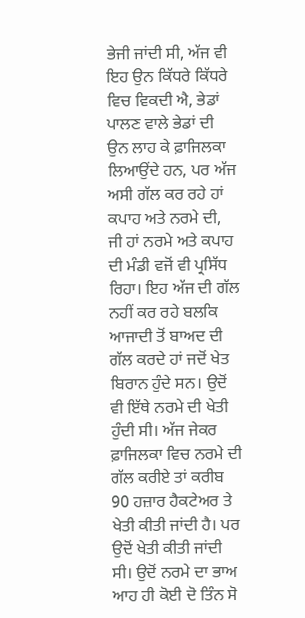ਭੇਜੀ ਜਾਂਦੀ ਸੀ, ਅੱਜ ਵੀ ਇਹ ਉਨ ਕਿੱਧਰੇ ਕਿੱਧਰੇ ਵਿਚ ਵਿਕਦੀ ਐ, ਭੇਡਾਂ ਪਾਲਣ ਵਾਲੇ ਭੇਡਾਂ ਦੀ ਉਨ ਲਾਹ ਕੇ ਫ਼ਾਜਿਲਕਾ ਲਿਆਉਂਦੇ ਹਨ, ਪਰ ਅੱਜ ਅਸੀ ਗੱਲ ਕਰ ਰਹੇ ਹਾਂ ਕਪਾਹ ਅਤੇ ਨਰਮੇ ਦੀ, ਜੀ ਹਾਂ ਨਰਮੇ ਅਤੇ ਕਪਾਹ ਦੀ ਮੰਡੀ ਵਜੋਂ ਵੀ ਪ੍ਰਸਿੱਧ ਰਿਹਾ। ਇਹ ਅੱਜ ਦੀ ਗੱਲ ਨਹੀਂ ਕਰ ਰਹੇ ਬਲਕਿ ਆਜਾਦੀ ਤੋਂ ਬਾਅਦ ਦੀ ਗੱਲ ਕਰਦੇ ਹਾਂ ਜਦੋਂ ਖੇਤ ਬਿਰਾਨ ਹੁੰਦੇ ਸਨ। ਉਦੋਂ ਵੀ ਇੱਥੇ ਨਰਮੇ ਦੀ ਖੇਤੀ ਹੁੰਦੀ ਸੀ। ਅੱਜ ਜੇਕਰ ਫ਼ਾਜਿਲਕਾ ਵਿਚ ਨਰਮੇ ਦੀ ਗੱਲ ਕਰੀਏ ਤਾਂ ਕਰੀਬ 90 ਹਜ਼ਾਰ ਹੈਕਟੇਅਰ ਤੇ ਖੇਤੀ ਕੀਤੀ ਜਾਂਦੀ ਹੈ। ਪਰ ਉਦੋਂ ਖੇਤੀ ਕੀਤੀ ਜਾਂਦੀ ਸੀ। ਉਦੋਂ ਨਰਮੇ ਦਾ ਭਾਅ ਆਹ ਹੀ ਕੋਈ ਦੋ ਤਿੰਨ ਸੋ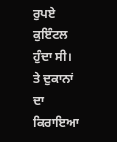ਰੁਪਏ ਕੁਇੰਟਲ ਹੁੰਦਾ ਸੀ। ਤੇ ਦੁਕਾਨਾਂ ਦਾ ਕਿਰਾਇਆ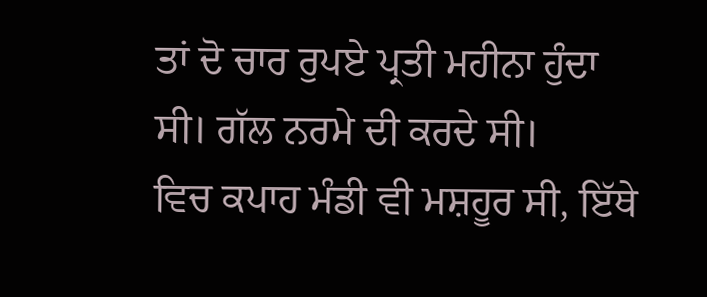ਤਾਂ ਦੋ ਚਾਰ ਰੁਪਏ ਪ੍ਰਤੀ ਮਹੀਨਾ ਹੁੰਦਾ ਸੀ। ਗੱਲ ਨਰਮੇ ਦੀ ਕਰਦੇ ਸੀ।
ਵਿਚ ਕਪਾਹ ਮੰਡੀ ਵੀ ਮਸ਼ਹੂਰ ਸੀ, ਇੱਥੇ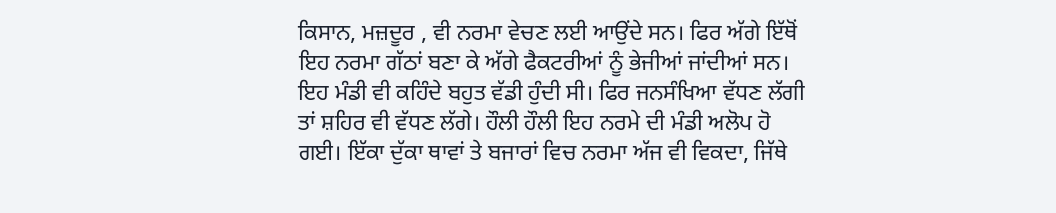ਕਿਸਾਨ, ਮਜ਼ਦੂਰ , ਵੀ ਨਰਮਾ ਵੇਚਣ ਲਈ ਆਉਂਦੇ ਸਨ। ਫਿਰ ਅੱਗੇ ਇੱਥੋਂ ਇਹ ਨਰਮਾ ਗੱਠਾਂ ਬਣਾ ਕੇ ਅੱਗੇ ਫੈਕਟਰੀਆਂ ਨੂੰ ਭੇਜੀਆਂ ਜਾਂਦੀਆਂ ਸਨ। ਇਹ ਮੰਡੀ ਵੀ ਕਹਿੰਦੇ ਬਹੁਤ ਵੱਡੀ ਹੁੰਦੀ ਸੀ। ਫਿਰ ਜਨਸੰਖਿਆ ਵੱਧਣ ਲੱਗੀ ਤਾਂ ਸ਼ਹਿਰ ਵੀ ਵੱਧਣ ਲੱਗੇ। ਹੌਲੀ ਹੌਲੀ ਇਹ ਨਰਮੇ ਦੀ ਮੰਡੀ ਅਲੋਪ ਹੋ ਗਈ। ਇੱਕਾ ਦੁੱਕਾ ਥਾਵਾਂ ਤੇ ਬਜਾਰਾਂ ਵਿਚ ਨਰਮਾ ਅੱਜ ਵੀ ਵਿਕਦਾ, ਜਿੱਥੇ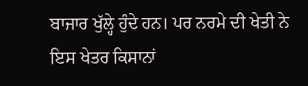ਬਾਜਾਰ ਖੁੱਲ੍ਹੇ ਹੁੰਦੇ ਹਨ। ਪਰ ਨਰਮੇ ਦੀ ਖੇਤੀ ਨੇ ਇਸ ਖੇਤਰ ਕਿਸਾਨਾਂ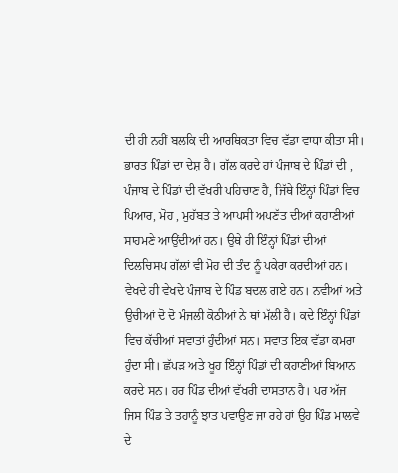ਦੀ ਹੀ ਨਹੀਂ ਬਲਕਿ ਦੀ ਆਰਥਿਕਤਾ ਵਿਚ ਵੱਡਾ ਵਾਧਾ ਕੀਤਾ ਸੀ।
ਭਾਰਤ ਪਿੰਡਾਂ ਦਾ ਦੇਸ਼ ਹੈ। ਗੱਲ ਕਰਦੇ ਹਾਂ ਪੰਜਾਬ ਦੇ ਪਿੰਡਾਂ ਦੀ , ਪੰਜਾਬ ਦੇ ਪਿੰਡਾਂ ਦੀ ਵੱਖਰੀ ਪਹਿਚਾਣ ਹੈ, ਜਿੱਥੇ ਇੰਨ੍ਹਾਂ ਪਿੰਡਾਂ ਵਿਚ ਪਿਆਰ, ਮੋਹ , ਮੁਹੱਬਤ ਤੇ ਆਪਸੀ ਅਪਣੱਤ ਦੀਆਂ ਕਹਾਣੀਆਂ ਸਾਹਮਣੇ ਆਉਂਦੀਆਂ ਹਨ। ਉਥੇ ਹੀ ਇੰਨ੍ਹਾਂ ਪਿੰਡਾਂ ਦੀਆਂ ਦਿਲਚਿਸਪ ਗੱਲਾਂ ਵੀ ਮੋਹ ਦੀ ਤੰਦ ਨੂੰ ਪਕੇਰਾ ਕਰਦੀਆਂ ਹਨ। ਵੇਖਦੇ ਹੀ ਵੇਖਦੇ ਪੰਜਾਬ ਦੇ ਪਿੰਡ ਬਦਲ ਗਏ ਹਨ। ਨਵੀਆਂ ਅਤੇ ਉਚੀਆਂ ਦੋ ਦੋ ਮੰਜਲੀ ਕੋਠੀਆਂ ਨੇ ਥਾਂ ਮੱਲੀ ਹੈ। ਕਦੇ ਇੰਨ੍ਹਾਂ ਪਿੰਡਾਂ ਵਿਚ ਕੱਚੀਆਂ ਸਵਾਤਾਂ ਹੁੰਦੀਆਂ ਸਨ। ਸਵਾਤ ਇਕ ਵੱਡਾ ਕਮਰਾ ਹੁੰਦਾ ਸੀ। ਛੱਪੜ ਅਤੇ ਖੂਹ ਇੰਨ੍ਹਾਂ ਪਿੰਡਾਂ ਦੀ ਕਹਾਣੀਆਂ ਬਿਆਨ ਕਰਦੇ ਸਨ। ਹਰ ਪਿੰਡ ਦੀਆਂ ਵੱਖਰੀ ਦਾਸਤਾਨ ਹੈ। ਪਰ ਅੱਜ ਜਿਸ ਪਿੰਡ ਤੇ ਤਹਾਨੂੰ ਝਾਤ ਪਵਾਉਣ ਜਾ ਰਹੇ ਹਾਂ ਉਹ ਪਿੰਡ ਮਾਲਵੇ ਦੇ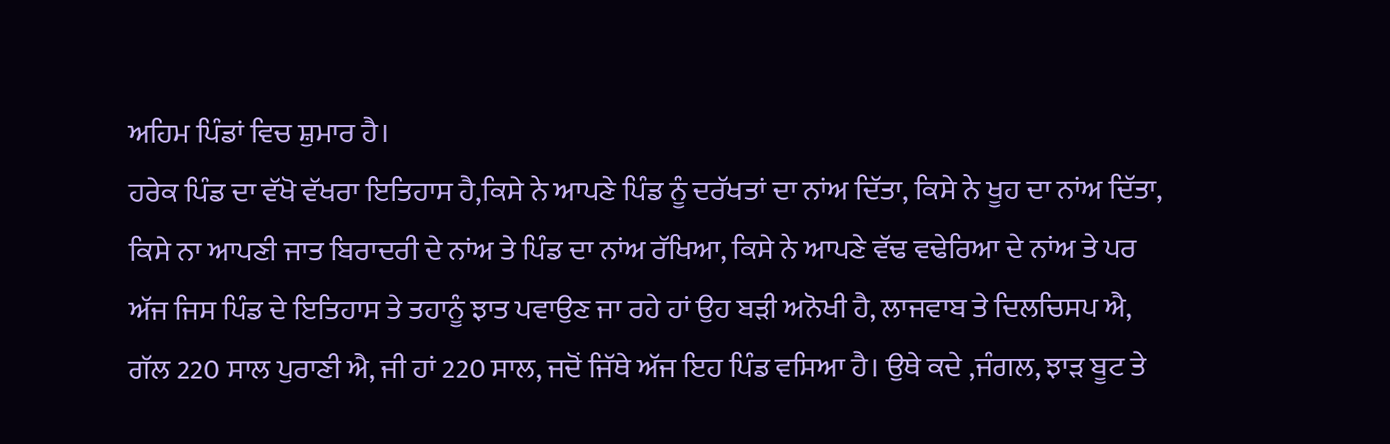ਅਹਿਮ ਪਿੰਡਾਂ ਵਿਚ ਸ਼ੁਮਾਰ ਹੈ।
ਹਰੇਕ ਪਿੰਡ ਦਾ ਵੱਖੋ ਵੱਖਰਾ ਇਤਿਹਾਸ ਹੈ,ਕਿਸੇ ਨੇ ਆਪਣੇ ਪਿੰਡ ਨੂੰ ਦਰੱਖਤਾਂ ਦਾ ਨਾਂਅ ਦਿੱਤਾ, ਕਿਸੇ ਨੇ ਖੂਹ ਦਾ ਨਾਂਅ ਦਿੱਤਾ, ਕਿਸੇ ਨਾ ਆਪਣੀ ਜਾਤ ਬਿਰਾਦਰੀ ਦੇ ਨਾਂਅ ਤੇ ਪਿੰਡ ਦਾ ਨਾਂਅ ਰੱਖਿਆ, ਕਿਸੇ ਨੇ ਆਪਣੇ ਵੱਢ ਵਢੇਰਿਆ ਦੇ ਨਾਂਅ ਤੇ ਪਰ ਅੱਜ ਜਿਸ ਪਿੰਡ ਦੇ ਇਤਿਹਾਸ ਤੇ ਤਹਾਨੂੰ ਝਾਤ ਪਵਾਉਣ ਜਾ ਰਹੇ ਹਾਂ ਉਹ ਬੜੀ ਅਨੋਖੀ ਹੈ, ਲਾਜਵਾਬ ਤੇ ਦਿਲਚਿਸਪ ਐ,
ਗੱਲ 220 ਸਾਲ ਪੁਰਾਣੀ ਐ, ਜੀ ਹਾਂ 220 ਸਾਲ, ਜਦੋਂ ਜਿੱਥੇ ਅੱਜ ਇਹ ਪਿੰਡ ਵਸਿਆ ਹੈ। ਉਥੇ ਕਦੇ ,ਜੰਗਲ, ਝਾੜ ਬੂਟ ਤੇ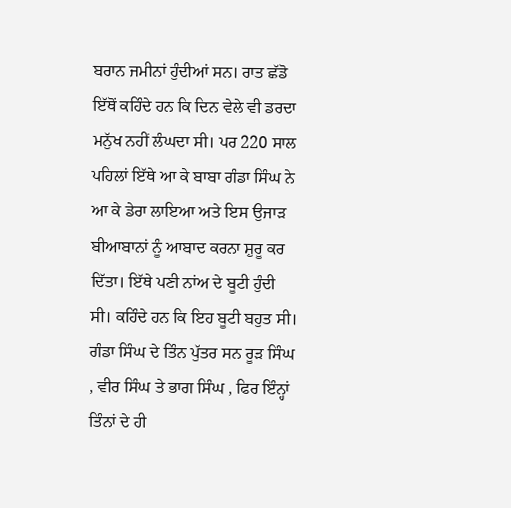ਬਰਾਨ ਜਮੀਨਾਂ ਹੁੰਦੀਆਂ ਸਨ। ਰਾਤ ਛੱਡੋ ਇੱਥੋਂ ਕਹਿੰਦੇ ਹਨ ਕਿ ਦਿਨ ਵੇਲੇ ਵੀ ਡਰਦਾ ਮਨੁੱਖ ਨਹੀਂ ਲੰਘਦਾ ਸੀ। ਪਰ 220 ਸਾਲ ਪਹਿਲਾਂ ਇੱਥੇ ਆ ਕੇ ਬਾਬਾ ਗੰਡਾ ਸਿੰਘ ਨੇ ਆ ਕੇ ਡੇਰਾ ਲਾਇਆ ਅਤੇ ਇਸ ਉਜਾੜ ਬੀਆਬਾਨਾਂ ਨੂੰ ਆਬਾਦ ਕਰਨਾ ਸ਼ੁਰੂ ਕਰ ਦਿੱਤਾ। ਇੱਥੇ ਪਣੀ ਨਾਂਅ ਦੇ ਬੂਟੀ ਹੁੰਦੀ ਸੀ। ਕਹਿੰਦੇ ਹਨ ਕਿ ਇਹ ਬੂਟੀ ਬਹੁਤ ਸੀ। ਗੰਡਾ ਸਿੰਘ ਦੇ ਤਿੰਨ ਪੁੱਤਰ ਸਨ ਰੂੜ ਸਿੰਘ , ਵੀਰ ਸਿੰਘ ਤੇ ਭਾਗ ਸਿੰਘ , ਫਿਰ ਇੰਨ੍ਹਾਂ ਤਿੰਨਾਂ ਦੇ ਹੀ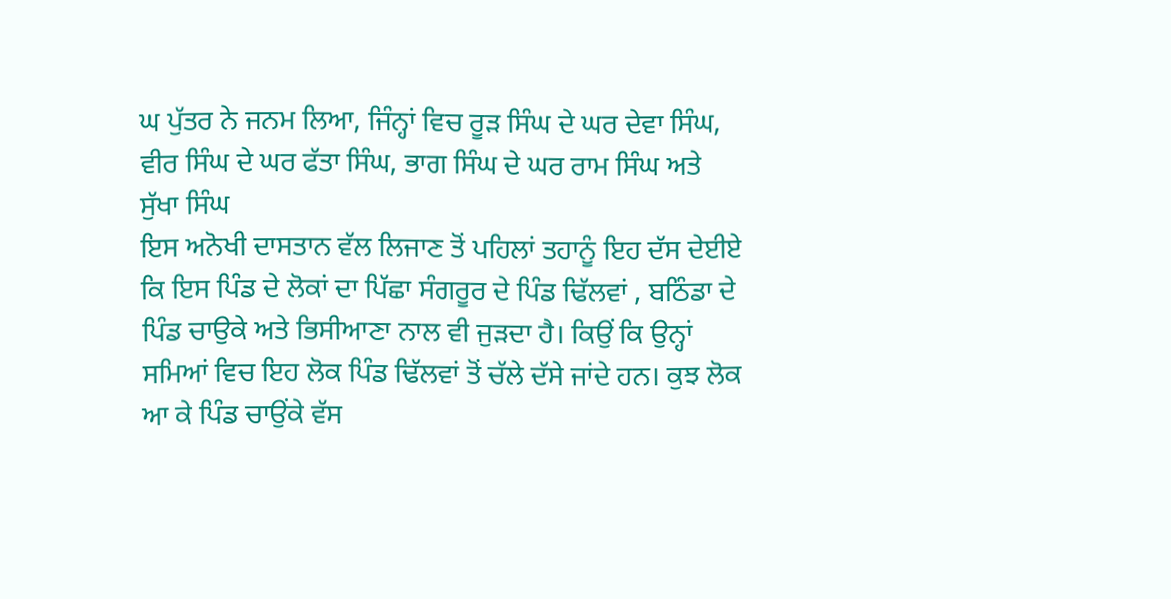ਘ ਪੁੱਤਰ ਨੇ ਜਨਮ ਲਿਆ, ਜਿੰਨ੍ਹਾਂ ਵਿਚ ਰੂੜ ਸਿੰਘ ਦੇ ਘਰ ਦੇਵਾ ਸਿੰਘ, ਵੀਰ ਸਿੰਘ ਦੇ ਘਰ ਫੱਤਾ ਸਿੰਘ, ਭਾਗ ਸਿੰਘ ਦੇ ਘਰ ਰਾਮ ਸਿੰਘ ਅਤੇ ਸੁੱਖਾ ਸਿੰਘ
ਇਸ ਅਨੋਖੀ ਦਾਸਤਾਨ ਵੱਲ ਲਿਜਾਣ ਤੋਂ ਪਹਿਲਾਂ ਤਹਾਨੂੰ ਇਹ ਦੱਸ ਦੇਈਏ ਕਿ ਇਸ ਪਿੰਡ ਦੇ ਲੋਕਾਂ ਦਾ ਪਿੱਛਾ ਸੰਗਰੂਰ ਦੇ ਪਿੰਡ ਢਿੱਲਵਾਂ , ਬਠਿੰਡਾ ਦੇ ਪਿੰਡ ਚਾਉਕੇ ਅਤੇ ਭਿਸੀਆਣਾ ਨਾਲ ਵੀ ਜੁੜਦਾ ਹੈ। ਕਿਉਂ ਕਿ ਉਨ੍ਹਾਂ ਸਮਿਆਂ ਵਿਚ ਇਹ ਲੋਕ ਪਿੰਡ ਢਿੱਲਵਾਂ ਤੋਂ ਚੱਲੇ ਦੱਸੇ ਜਾਂਦੇ ਹਨ। ਕੁਝ ਲੋਕ ਆ ਕੇ ਪਿੰਡ ਚਾਉਂਕੇ ਵੱਸ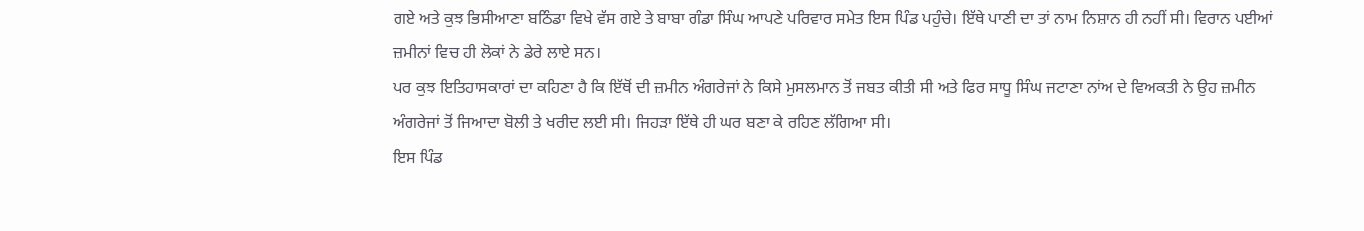ਗਏ ਅਤੇ ਕੁਝ ਭਿਸੀਆਣਾ ਬਠਿੰਡਾ ਵਿਖੇ ਵੱਸ ਗਏ ਤੇ ਬਾਬਾ ਗੰਡਾ ਸਿੰਘ ਆਪਣੇ ਪਰਿਵਾਰ ਸਮੇਤ ਇਸ ਪਿੰਡ ਪਹੁੰਚੇ। ਇੱਥੇ ਪਾਣੀ ਦਾ ਤਾਂ ਨਾਮ ਨਿਸ਼ਾਨ ਹੀ ਨਹੀਂ ਸੀ। ਵਿਰਾਨ ਪਈਆਂ ਜ਼ਮੀਨਾਂ ਵਿਚ ਹੀ ਲੋਕਾਂ ਨੇ ਡੇਰੇ ਲਾਏ ਸਨ।
ਪਰ ਕੁਝ ਇਤਿਹਾਸਕਾਰਾਂ ਦਾ ਕਹਿਣਾ ਹੈ ਕਿ ਇੱਥੋਂ ਦੀ ਜ਼ਮੀਨ ਅੰਗਰੇਜਾਂ ਨੇ ਕਿਸੇ ਮੁਸਲਮਾਨ ਤੋਂ ਜਬਤ ਕੀਤੀ ਸੀ ਅਤੇ ਫਿਰ ਸਾਧੂ ਸਿੰਘ ਜਟਾਣਾ ਨਾਂਅ ਦੇ ਵਿਅਕਤੀ ਨੇ ਉਹ ਜ਼ਮੀਨ ਅੰਗਰੇਜਾਂ ਤੋਂ ਜਿਆਦਾ ਬੋਲੀ ਤੇ ਖਰੀਦ ਲਈ ਸੀ। ਜਿਹੜਾ ਇੱਥੇ ਹੀ ਘਰ ਬਣਾ ਕੇ ਰਹਿਣ ਲੱਗਿਆ ਸੀ।
ਇਸ ਪਿੰਡ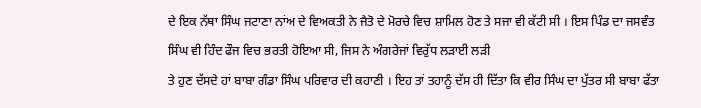ਦੇ ਇਕ ਨੱਥਾ ਸਿੰਘ ਜਟਾਣਾ ਨਾਂਅ ਦੇ ਵਿਅਕਤੀ ਨੇ ਜੈਤੋ ਦੇ ਮੋਰਚੇ ਵਿਚ ਸ਼ਾਮਿਲ ਹੋਣ ਤੇ ਸਜਾ ਵੀ ਕੱਟੀ ਸੀ । ਇਸ ਪਿੰਡ ਦਾ ਜਸਵੰਤ ਸਿੰਘ ਵੀ ਹਿੰਦ ਫੌਜ ਵਿਚ ਭਰਤੀ ਹੋਇਆ ਸੀ, ਜਿਸ ਨੇ ਅੰਗਰੇਜਾਂ ਵਿਰੁੱਧ ਲੜਾਈ ਲੜੀ
ਤੇ ਹੁਣ ਦੱਸਦੇ ਹਾਂ ਬਾਬਾ ਗੰਡਾ ਸਿੰਘ ਪਰਿਵਾਰ ਦੀ ਕਹਾਣੀ । ਇਹ ਤਾਂ ਤਹਾਨੂੰ ਦੱਸ ਹੀ ਦਿੱਤਾ ਕਿ ਵੀਰ ਸਿੰਘ ਦਾ ਪੁੱਤਰ ਸੀ ਬਾਬਾ ਫੱਤਾ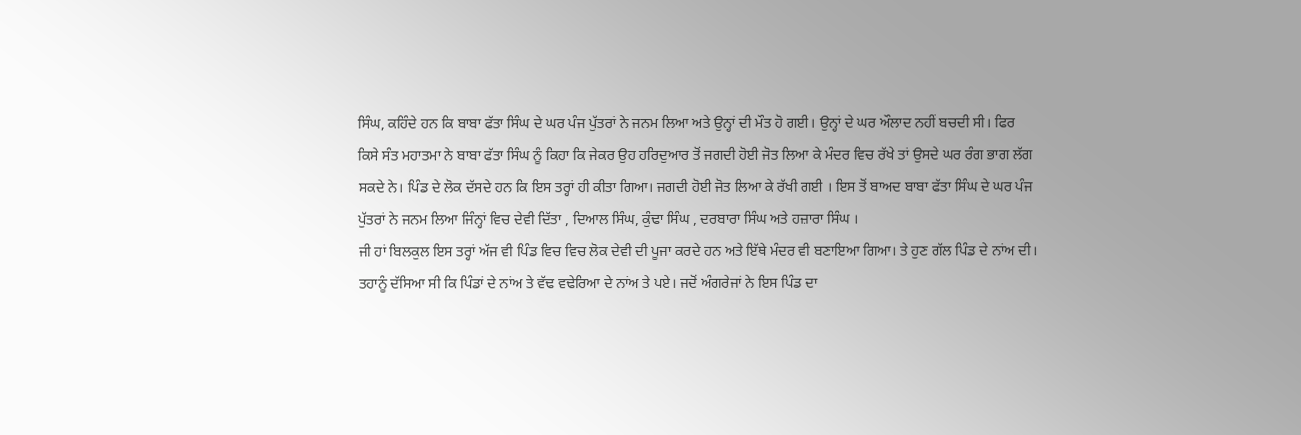ਸਿੰਘ, ਕਹਿੰਦੇ ਹਨ ਕਿ ਬਾਬਾ ਫੱਤਾ ਸਿੰਘ ਦੇ ਘਰ ਪੰਜ ਪੁੱਤਰਾਂ ਨੇ ਜਨਮ ਲਿਆ ਅਤੇ ਉਨ੍ਹਾਂ ਦੀ ਮੌਤ ਹੋ ਗਈ। ਉਨ੍ਹਾਂ ਦੇ ਘਰ ਔਲਾਦ ਨਹੀਂ ਬਚਦੀ ਸੀ। ਫਿਰ ਕਿਸੇ ਸੰਤ ਮਹਾਤਮਾ ਨੇ ਬਾਬਾ ਫੱਤਾ ਸਿੰਘ ਨੂੰ ਕਿਹਾ ਕਿ ਜੇਕਰ ਉਹ ਹਰਿਦੁਆਰ ਤੋਂ ਜਗਦੀ ਹੋਈ ਜੋਤ ਲਿਆ ਕੇ ਮੰਦਰ ਵਿਚ ਰੱਖੇ ਤਾਂ ਉਸਦੇ ਘਰ ਰੰਗ ਭਾਗ ਲੱਗ ਸਕਦੇ ਨੇ। ਪਿੰਡ ਦੇ ਲੋਕ ਦੱਸਦੇ ਹਨ ਕਿ ਇਸ ਤਰ੍ਹਾਂ ਹੀ ਕੀਤਾ ਗਿਆ। ਜਗਦੀ ਹੋਈ ਜੋਤ ਲਿਆ ਕੇ ਰੱਖੀ ਗਈ । ਇਸ ਤੋਂ ਬਾਅਦ ਬਾਬਾ ਫੱਤਾ ਸਿੰਘ ਦੇ ਘਰ ਪੰਜ ਪੁੱਤਰਾਂ ਨੇ ਜਨਮ ਲਿਆ ਜਿੰਨ੍ਹਾਂ ਵਿਚ ਦੇਵੀ ਦਿੱਤਾ , ਦਿਆਲ ਸਿੰਘ, ਕੁੰਢਾ ਸਿੰਘ , ਦਰਬਾਰਾ ਸਿੰਘ ਅਤੇ ਹਜ਼ਾਰਾ ਸਿੰਘ ।
ਜੀ ਹਾਂ ਬਿਲਕੁਲ ਇਸ ਤਰ੍ਹਾਂ ਅੱਜ ਵੀ ਪਿੰਡ ਵਿਚ ਵਿਚ ਲੋਕ ਦੇਵੀ ਦੀ ਪੂਜਾ ਕਰਦੇ ਹਨ ਅਤੇ ਇੱਥੇ ਮੰਦਰ ਵੀ ਬਣਾਇਆ ਗਿਆ। ਤੇ ਹੁਣ ਗੱਲ ਪਿੰਡ ਦੇ ਨਾਂਅ ਦੀ। ਤਹਾਨੂੰ ਦੱਸਿਆ ਸੀ ਕਿ ਪਿੰਡਾਂ ਦੇ ਨਾਂਅ ਤੇ ਵੱਢ ਵਢੇਰਿਆ ਦੇ ਨਾਂਅ ਤੇ ਪਏ। ਜਦੋਂ ਅੰਗਰੇਜਾਂ ਨੇ ਇਸ ਪਿੰਡ ਦਾ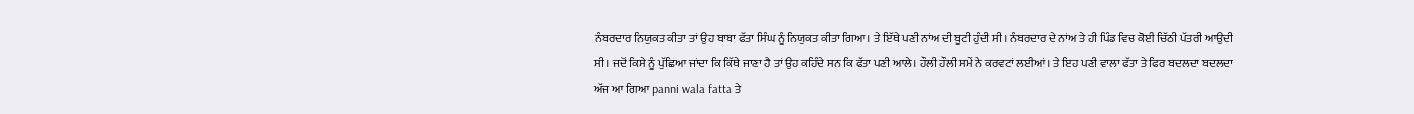ਨੰਬਰਦਾਰ ਨਿਯੁਕਤ ਕੀਤਾ ਤਾਂ ਉਹ ਬਾਬਾ ਫੱਤਾ ਸਿੰਘ ਨੂੰ ਨਿਯੁਕਤ ਕੀਤਾ ਗਿਆ। ਤੇ ਇੱਥੇ ਪਣੀ ਨਾਂਅ ਦੀ ਬੂਟੀ ਹੁੰਦੀ ਸੀ। ਨੰਬਰਦਾਰ ਦੇ ਨਾਂਅ ਤੇ ਹੀ ਪਿੰਡ ਵਿਚ ਕੋਈ ਚਿੱਠੀ ਪੱਤਰੀ ਆਉਦੀ ਸੀ। ਜਦੋਂ ਕਿਸੇ ਨੂੰ ਪੁੱਛਿਆ ਜਾਂਦਾ ਕਿ ਕਿੱਥੇ ਜਾਣਾ ਹੈ ਤਾਂ ਉਹ ਕਹਿੰਦੇ ਸਨ ਕਿ ਫੱਤਾ ਪਣੀ ਆਲੇ। ਹੌਲੀ ਹੌਲੀ ਸਮੇਂ ਨੇ ਕਰਵਟਾਂ ਲਈਆਂ। ਤੇ ਇਹ ਪਣੀ ਵਾਲਾ ਫੱਤਾ ਤੇ ਫਿਰ ਬਦਲਦਾ ਬਦਲਦਾ ਅੱਜ ਆ ਗਿਆ panni wala fatta ਤੇ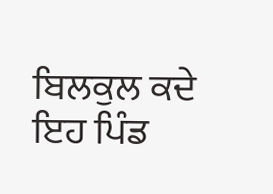ਬਿਲਕੁਲ ਕਦੇ ਇਹ ਪਿੰਡ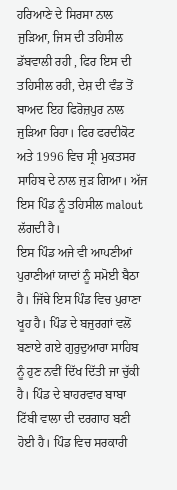ਹਰਿਆਣੇ ਦੇ ਸਿਰਸਾ ਨਾਲ ਜੁੜਿਆ, ਜਿਸ ਦੀ ਤਹਿਸੀਲ ਡੱਬਵਾਲੀ ਰਹੀ , ਫਿਰ ਇਸ ਦੀ ਤਹਿਸੀਲ ਰਹੀ, ਦੇਸ਼ ਦੀ ਵੰਡ ਤੋਂ ਬਾਅਦ ਇਹ ਫਿਰੋਜ਼ਪੁਰ ਨਾਲ ਜੁੜਿਆ ਰਿਹਾ। ਫਿਰ ਫਰਦੀਕੋਟ ਅਤੇ 1996 ਵਿਚ ਸ੍ਰੀ ਮੁਕਤਸਰ ਸਾਹਿਬ ਦੇ ਨਾਲ ਜੁੜ ਗਿਆ। ਅੱਜ ਇਸ ਪਿੰਡ ਨੂੰ ਤਹਿਸੀਲ malout ਲੱਗਦੀ ਹੈ।
ਇਸ ਪਿੰਡ ਅਜੇ ਵੀ ਆਪਣੀਆਂ ਪੁਰਾਣੀਆਂ ਯਾਦਾਂ ਨੂੰ ਸਮੋਈ ਬੈਠਾ ਹੈ। ਜਿੱਥੇ ਇਸ ਪਿੰਡ ਵਿਚ ਪੁਰਾਣਾ ਖੂਹ ਹੈ। ਪਿੰਡ ਦੇ ਬਜੁਰਗਾਂ ਵਲੋਂ ਬਣਾਏ ਗਏ ਗੁਰੁਦੁਆਰਾ ਸਾਹਿਬ ਨੂੰ ਹੁਣ ਨਵੀਂ ਦਿੱਖ ਦਿੱਤੀ ਜਾ ਚੁੱਕੀ ਹੈ। ਪਿੰਡ ਦੇ ਬਾਹਰਵਾਰ ਬਾਬਾ ਟਿੱਬੀ ਵਾਲਾ ਦੀ ਦਰਗਾਹ ਬਣੀ ਹੋਈ ਹੈ। ਪਿੰਡ ਵਿਚ ਸਰਕਾਰੀ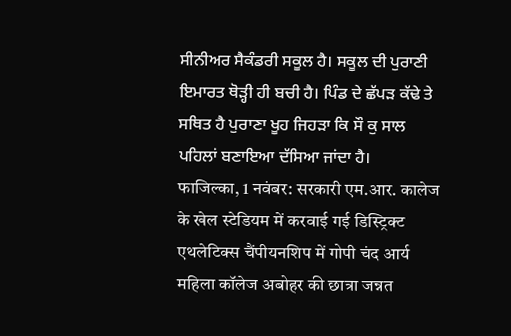ਸੀਨੀਅਰ ਸੈਕੰਡਰੀ ਸਕੂਲ ਹੈ। ਸਕੂਲ ਦੀ ਪੁਰਾਣੀ ਇਮਾਰਤ ਥੋੜ੍ਹੀ ਹੀ ਬਚੀ ਹੈ। ਪਿੰਡ ਦੇ ਛੱਪੜ ਕੱਢੇ ਤੇ ਸਥਿਤ ਹੈ ਪੁਰਾਣਾ ਖੂਹ ਜਿਹੜਾ ਕਿ ਸੌ ਕੁ ਸਾਲ ਪਹਿਲਾਂ ਬਣਾਇਆ ਦੱਸਿਆ ਜਾਂਦਾ ਹੈ।
फाजिल्का, 1 नवंबर: सरकारी एम.आर. कालेज के खेल स्टेडियम में करवाई गई डिस्ट्रिक्ट एथलेटिक्स चैंपीयनशिप में गोपी चंद आर्य महिला कॉलेज अबोहर की छात्रा जन्नत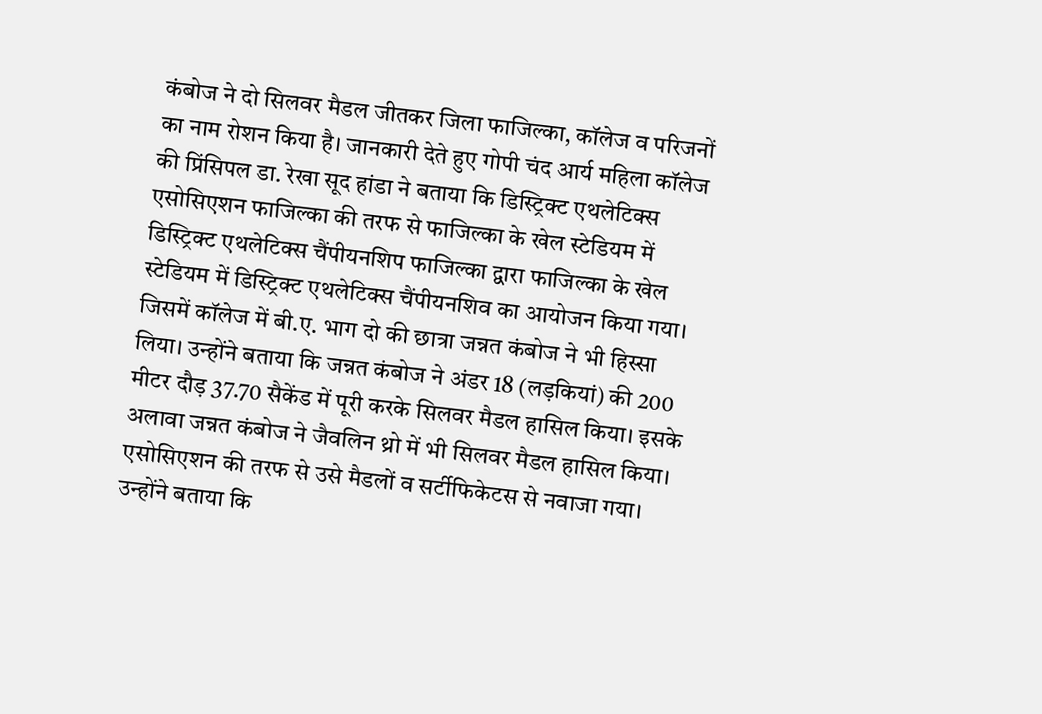कंबोज ने दो सिलवर मैडल जीतकर जिला फाजिल्का, कॉलेज व परिजनों का नाम रोशन किया है। जानकारी देते हुए गोपी चंद आर्य महिला कॉलेज की प्रिंसिपल डा. रेखा सूद हांडा ने बताया कि डिस्ट्रिक्ट एथलेटिक्स एसोसिएशन फाजिल्का की तरफ से फाजिल्का के खेल स्टेडियम में डिस्ट्रिक्ट एथलेटिक्स चैंपीयनशिप फाजिल्का द्वारा फाजिल्का के खेल स्टेडियम में डिस्ट्रिक्ट एथलेटिक्स चैंपीयनशिव का आयोजन किया गया। जिसमें कॉलेज में बी.ए. भाग दो की छात्रा जन्नत कंबोज ने भी हिस्सा लिया। उन्होंने बताया कि जन्नत कंबोज ने अंडर 18 (लड़कियां) की 200 मीटर दौड़ 37.70 सैकेंड में पूरी करके सिलवर मैडल हासिल किया। इसके अलावा जन्नत कंबोज ने जैवलिन थ्रो में भी सिलवर मैडल हासिल किया। एसोसिएशन की तरफ से उसे मैडलों व सर्टीफिकेटस से नवाजा गया। उन्होंने बताया कि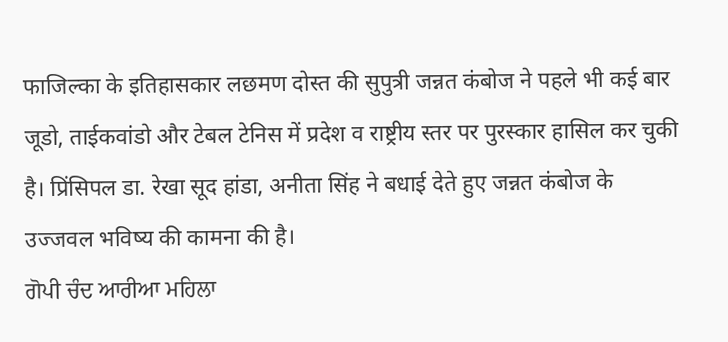फाजिल्का के इतिहासकार लछमण दोस्त की सुपुत्री जन्नत कंबोज ने पहले भी कई बार जूडो, ताईकवांडो और टेबल टेनिस में प्रदेश व राष्ट्रीय स्तर पर पुरस्कार हासिल कर चुकी है। प्रिंसिपल डा. रेखा सूद हांडा, अनीता सिंह ने बधाई देते हुए जन्नत कंबोज के उज्जवल भविष्य की कामना की है।
ਗੋਪੀ ਚੰਦ ਆਰੀਆ ਮਹਿਲਾ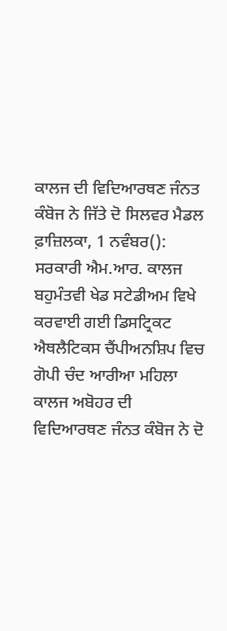ਕਾਲਜ ਦੀ ਵਿਦਿਆਰਥਣ ਜੰਨਤ ਕੰਬੋਜ ਨੇ ਜਿੱਤੇ ਦੋ ਸਿਲਵਰ ਮੈਡਲ
ਫ਼ਾਜ਼ਿਲਕਾ, 1 ਨਵੰਬਰ(): ਸਰਕਾਰੀ ਐਮ.ਆਰ. ਕਾਲਜ ਬਹੁਮੰਤਵੀ ਖੇਡ ਸਟੇਡੀਅਮ ਵਿਖੇ ਕਰਵਾਈ ਗਈ ਡਿਸਟ੍ਰਿਕਟ ਐਥਲੈਟਿਕਸ ਚੈਂਪੀਅਨਸ਼ਿਪ ਵਿਚ ਗੋਪੀ ਚੰਦ ਆਰੀਆ ਮਹਿਲਾ ਕਾਲਜ ਅਬੋਹਰ ਦੀ ਵਿਦਿਆਰਥਣ ਜੰਨਤ ਕੰਬੋਜ ਨੇ ਦੋ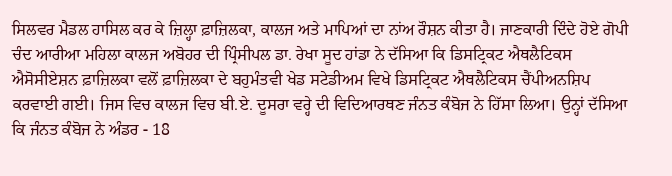ਸਿਲਵਰ ਮੈਡਲ ਹਾਸਿਲ ਕਰ ਕੇ ਜ਼ਿਲ੍ਹਾ ਫ਼ਾਜ਼ਿਲਕਾ, ਕਾਲਜ ਅਤੇ ਮਾਪਿਆਂ ਦਾ ਨਾਂਅ ਰੌਸ਼ਨ ਕੀਤਾ ਹੈ। ਜਾਣਕਾਰੀ ਦਿੰਦੇ ਹੋਏ ਗੋਪੀ ਚੰਦ ਆਰੀਆ ਮਹਿਲਾ ਕਾਲਜ ਅਬੋਹਰ ਦੀ ਪ੍ਰਿੰਸੀਪਲ ਡਾ. ਰੇਖਾ ਸੂਦ ਹਾਂਡਾ ਨੇ ਦੱਸਿਆ ਕਿ ਡਿਸਟ੍ਰਿਕਟ ਐਥਲੈਟਿਕਸ ਐਸੋਸੀਏਸ਼ਨ ਫ਼ਾਜ਼ਿਲਕਾ ਵਲੋਂ ਫ਼ਾਜ਼ਿਲਕਾ ਦੇ ਬਹੁਮੰਤਵੀ ਖੇਡ ਸਟੇਡੀਅਮ ਵਿਖੇ ਡਿਸਟ੍ਰਿਕਟ ਐਥਲੈਟਿਕਸ ਚੈਂਪੀਅਨਸ਼ਿਪ ਕਰਵਾਈ ਗਈ। ਜਿਸ ਵਿਚ ਕਾਲਜ ਵਿਚ ਬੀ.ਏ. ਦੂਸਰਾ ਵਰ੍ਹੇ ਦੀ ਵਿਦਿਆਰਥਣ ਜੰਨਤ ਕੰਬੋਜ ਨੇ ਹਿੱਸਾ ਲਿਆ। ਉਨ੍ਹਾਂ ਦੱਸਿਆ ਕਿ ਜੰਨਤ ਕੰਬੋਜ ਨੇ ਅੰਡਰ - 18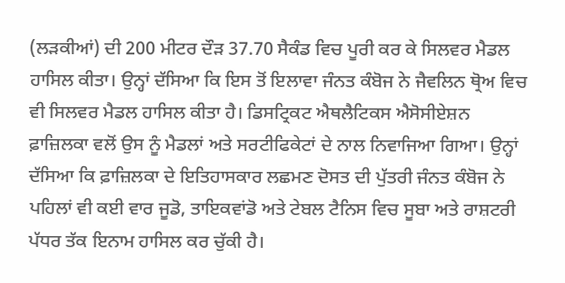(ਲੜਕੀਆਂ) ਦੀ 200 ਮੀਟਰ ਦੌੜ 37.70 ਸੈਕੰਡ ਵਿਚ ਪੂਰੀ ਕਰ ਕੇ ਸਿਲਵਰ ਮੈਡਲ ਹਾਸਿਲ ਕੀਤਾ। ਉਨ੍ਹਾਂ ਦੱਸਿਆ ਕਿ ਇਸ ਤੋਂ ਇਲਾਵਾ ਜੰਨਤ ਕੰਬੋਜ ਨੇ ਜੈਵਲਿਨ ਥ੍ਰੋਅ ਵਿਚ ਵੀ ਸਿਲਵਰ ਮੈਡਲ ਹਾਸਿਲ ਕੀਤਾ ਹੈ। ਡਿਸਟ੍ਰਿਕਟ ਐਥਲੈਟਿਕਸ ਐਸੋਸੀਏਸ਼ਨ ਫ਼ਾਜ਼ਿਲਕਾ ਵਲੋਂ ਉਸ ਨੂੰ ਮੈਡਲਾਂ ਅਤੇ ਸਰਟੀਫਿਕੇਟਾਂ ਦੇ ਨਾਲ ਨਿਵਾਜਿਆ ਗਿਆ। ਉਨ੍ਹਾਂ ਦੱਸਿਆ ਕਿ ਫ਼ਾਜ਼ਿਲਕਾ ਦੇ ਇਤਿਹਾਸਕਾਰ ਲਛਮਣ ਦੋਸਤ ਦੀ ਪੁੱਤਰੀ ਜੰਨਤ ਕੰਬੋਜ ਨੇ ਪਹਿਲਾਂ ਵੀ ਕਈ ਵਾਰ ਜੂਡੋ, ਤਾਇਕਵਾਂਡੋ ਅਤੇ ਟੇਬਲ ਟੈਨਿਸ ਵਿਚ ਸੂਬਾ ਅਤੇ ਰਾਸ਼ਟਰੀ ਪੱਧਰ ਤੱਕ ਇਨਾਮ ਹਾਸਿਲ ਕਰ ਚੁੱਕੀ ਹੈ।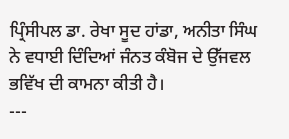ਪ੍ਰਿੰਸੀਪਲ ਡਾ. ਰੇਖਾ ਸੂਦ ਹਾਂਡਾ, ਅਨੀਤਾ ਸਿੰਘ ਨੇ ਵਧਾਈ ਦਿੰਦਿਆਂ ਜੰਨਤ ਕੰਬੋਜ ਦੇ ਉੱਜਵਲ ਭਵਿੱਖ ਦੀ ਕਾਮਨਾ ਕੀਤੀ ਹੈ।
---